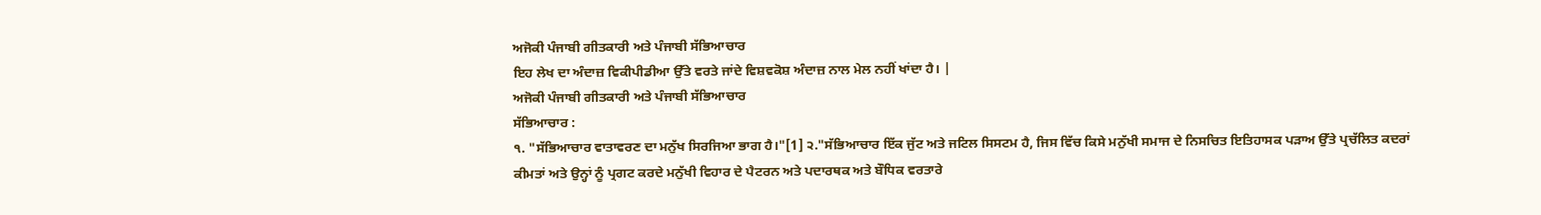ਅਜੋਕੀ ਪੰਜਾਬੀ ਗੀਤਕਾਰੀ ਅਤੇ ਪੰਜਾਬੀ ਸੱਭਿਆਚਾਰ
ਇਹ ਲੇਖ ਦਾ ਅੰਦਾਜ਼ ਵਿਕੀਪੀਡੀਆ ਉੱਤੇ ਵਰਤੇ ਜਾਂਦੇ ਵਿਸ਼ਵਕੋਸ਼ ਅੰਦਾਜ਼ ਨਾਲ ਮੇਲ ਨਹੀਂ ਖਾਂਦਾ ਹੈ। |
ਅਜੋਕੀ ਪੰਜਾਬੀ ਗੀਤਕਾਰੀ ਅਤੇ ਪੰਜਾਬੀ ਸੱਭਿਆਚਾਰ
ਸੱਭਿਆਚਾਰ :
੧. "ਸੱਭਿਆਚਾਰ ਵਾਤਾਵਰਣ ਦਾ ਮਨੁੱਖ ਸਿਰਜਿਆ ਭਾਗ ਹੈ।"[1] ੨."ਸੱਭਿਆਚਾਰ ਇੱਕ ਜੁੱਟ ਅਤੇ ਜਟਿਲ ਸਿਸਟਮ ਹੈ, ਜਿਸ ਵਿੱਚ ਕਿਸੇ ਮਨੁੱਖੀ ਸਮਾਜ ਦੇ ਨਿਸਚਿਤ ਇਤਿਹਾਸਕ ਪੜਾਅ ਉੱਤੇ ਪ੍ਰਚੱਲਿਤ ਕਦਰਾਂ ਕੀਮਤਾਂ ਅਤੇ ਉਨ੍ਹਾਂ ਨੂੰ ਪ੍ਰਗਟ ਕਰਦੇ ਮਨੁੱਖੀ ਵਿਹਾਰ ਦੇ ਪੈਟਰਨ ਅਤੇ ਪਦਾਰਥਕ ਅਤੇ ਬੌਧਿਕ ਵਰਤਾਰੇ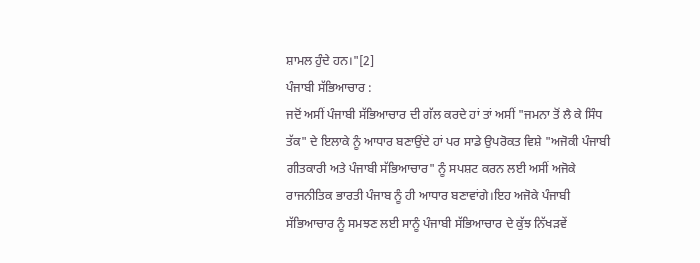ਸ਼ਾਮਲ ਹੁੰਦੇ ਹਨ।"[2]
ਪੰਜਾਬੀ ਸੱਭਿਆਚਾਰ :
ਜਦੋਂ ਅਸੀਂ ਪੰਜਾਬੀ ਸੱਭਿਆਚਾਰ ਦੀ ਗੱਲ ਕਰਦੇ ਹਾਂ ਤਾਂ ਅਸੀਂ "ਜਮਨਾ ਤੋਂ ਲੈ ਕੇ ਸਿੰਧ ਤੱਕ" ਦੇ ਇਲਾਕੇ ਨੂੰ ਆਧਾਰ ਬਣਾਉਂਦੇ ਹਾਂ ਪਰ ਸਾਡੇ ਉਪਰੋਕਤ ਵਿਸ਼ੇ "ਅਜੋਕੀ ਪੰਜਾਬੀ ਗੀਤਕਾਰੀ ਅਤੇ ਪੰਜਾਬੀ ਸੱਭਿਆਚਾਰ" ਨੂੰ ਸਪਸ਼ਟ ਕਰਨ ਲਈ ਅਸੀਂ ਅਜੋਕੇ ਰਾਜਨੀਤਿਕ ਭਾਰਤੀ ਪੰਜਾਬ ਨੂੰ ਹੀ ਆਧਾਰ ਬਣਾਵਾਂਗੇ।ਇਹ ਅਜੋਕੇ ਪੰਜਾਬੀ ਸੱਭਿਆਚਾਰ ਨੂੰ ਸਮਝਣ ਲਈ ਸਾਨੂੰ ਪੰਜਾਬੀ ਸੱਭਿਆਚਾਰ ਦੇ ਕੁੱਝ ਨਿੱਖੜਵੇਂ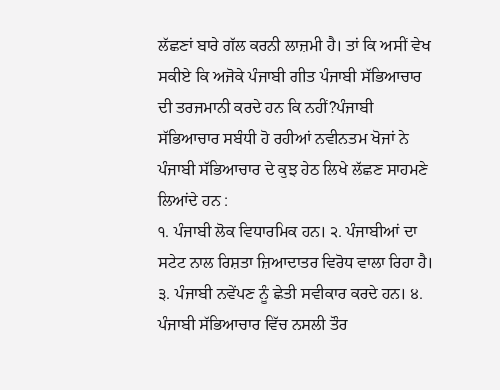ਲੱਛਣਾਂ ਬਾਰੇ ਗੱਲ ਕਰਨੀ ਲਾਜ਼ਮੀ ਹੈ। ਤਾਂ ਕਿ ਅਸੀਂ ਵੇਖ ਸਕੀਏ ਕਿ ਅਜੋਕੇ ਪੰਜਾਬੀ ਗੀਤ ਪੰਜਾਬੀ ਸੱਭਿਆਚਾਰ ਦੀ ਤਰਜਮਾਨੀ ਕਰਦੇ ਹਨ ਕਿ ਨਹੀਂ?ਪੰਜਾਬੀ ਸੱਭਿਆਚਾਰ ਸਬੰਧੀ ਹੋ ਰਹੀਆਂ ਨਵੀਨਤਮ ਖੋਜਾਂ ਨੇ ਪੰਜਾਬੀ ਸੱਭਿਆਚਾਰ ਦੇ ਕੁਝ ਹੇਠ ਲਿਖੇ ਲੱਛਣ ਸਾਹਮਣੇ ਲਿਆਂਦੇ ਹਨ :
੧. ਪੰਜਾਬੀ ਲੋਕ ਵਿਧਾਰਮਿਕ ਹਨ। ੨. ਪੰਜਾਬੀਆਂ ਦਾ ਸਟੇਟ ਨਾਲ ਰਿਸ਼ਤਾ ਜ਼ਿਆਦਾਤਰ ਵਿਰੋਧ ਵਾਲਾ ਰਿਹਾ ਹੈ। ੩. ਪੰਜਾਬੀ ਨਵੇਂਪਣ ਨੂੰ ਛੇਤੀ ਸਵੀਕਾਰ ਕਰਦੇ ਹਨ। ੪. ਪੰਜਾਬੀ ਸੱਭਿਆਚਾਰ ਵਿੱਚ ਨਸਲੀ ਤੌਰ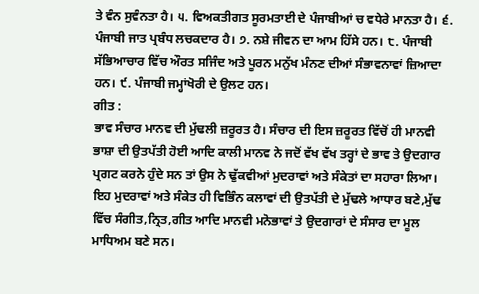ਤੇ ਵੰਨ ਸੁਵੰਨਤਾ ਹੈ। ੫. ਵਿਅਕਤੀਗਤ ਸੂਰਮਤਾਈ ਦੇ ਪੰਜਾਬੀਆਂ ਚ ਵਧੇਰੇ ਮਾਨਤਾ ਹੈ। ੬. ਪੰਜਾਬੀ ਜਾਤ ਪ੍ਰਬੰਧ ਲਚਕਦਾਰ ਹੈ। ੭. ਨਸ਼ੇ ਜੀਵਨ ਦਾ ਆਮ ਹਿੱਸੇ ਹਨ। ੮. ਪੰਜਾਬੀ ਸੱਭਿਆਚਾਰ ਵਿੱਚ ਔਰਤ ਸਜਿੰਦ ਅਤੇ ਪੂਰਨ ਮਨੁੱਖ ਮੰਨਣ ਦੀਆਂ ਸੰਭਾਵਨਾਵਾਂ ਜ਼ਿਆਦਾ ਹਨ। ੯. ਪੰਜਾਬੀ ਜਮ੍ਹਾਂਖੋਰੀ ਦੇ ਉਲਟ ਹਨ।
ਗੀਤ :
ਭਾਵ ਸੰਚਾਰ ਮਾਨਵ ਦੀ ਮੁੱਢਲੀ ਜ਼ਰੂਰਤ ਹੈ। ਸੰਚਾਰ ਦੀ ਇਸ ਜ਼ਰੂਰਤ ਵਿੱਚੋਂ ਹੀ ਮਾਨਵੀ ਭਾਸ਼ਾ ਦੀ ਉਤਪੱਤੀ ਹੋਈ ਆਦਿ ਕਾਲੀ ਮਾਨਵ ਨੇ ਜਦੋਂ ਵੱਖ ਵੱਖ ਤਰ੍ਹਾਂ ਦੇ ਭਾਵ ਤੇ ਉਦਗਾਰ ਪ੍ਰਗਟ ਕਰਨੇ ਹੁੰਦੇ ਸਨ ਤਾਂ ਉਸ ਨੇ ਢੁੱਕਵੀਆਂ ਮੁਦਰਾਵਾਂ ਅਤੇ ਸੰਕੇਤਾਂ ਦਾ ਸਹਾਰਾ ਲਿਆ। ਇਹ ਮੁਦਰਾਵਾਂ ਅਤੇ ਸੰਕੇਤ ਹੀ ਵਿਭਿੰਨ ਕਲਾਵਾਂ ਦੀ ਉਤਪੱਤੀ ਦੇ ਮੁੱਢਲੇ ਆਧਾਰ ਬਣੇ,ਮੁੱਢ ਵਿੱਚ ਸੰਗੀਤ,ਨ੍ਰਿਤ,ਗੀਤ ਆਦਿ ਮਾਨਵੀ ਮਨੋਭਾਵਾਂ ਤੇ ਉਦਗਾਰਾਂ ਦੇ ਸੰਸਾਰ ਦਾ ਮੂਲ ਮਾਧਿਅਮ ਬਣੇ ਸਨ।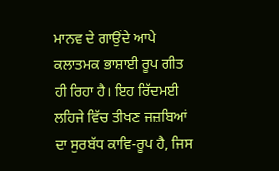ਮਾਨਵ ਦੇ ਗਾਉਂਦੇ ਆਪੇ ਕਲਾਤਮਕ ਭਾਸ਼ਾਈ ਰੂਪ ਗੀਤ ਹੀ ਰਿਹਾ ਹੈ। ਇਹ ਰਿੱਦਮਈ ਲਹਿਜੇ ਵਿੱਚ ਤੀਖਣ ਜਜ਼ਬਿਆਂ ਦਾ ਸੁਰਬੱਧ ਕਾਵਿ-ਰੂਪ ਹੈ, ਜਿਸ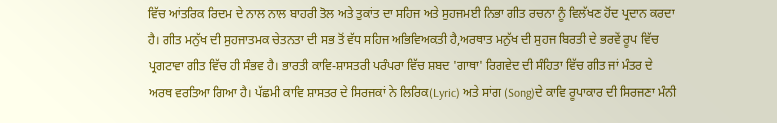ਵਿੱਚ ਆਂਤਰਿਕ ਰਿਦਮ ਦੇ ਨਾਲ ਨਾਲ ਬਾਹਰੀ ਤੋਲ ਅਤੇ ਤੁਕਾਂਤ ਦਾ ਸਹਿਜ ਅਤੇ ਸੁਹਜਮਈ ਨਿਭਾ ਗੀਤ ਰਚਨਾ ਨੂੰ ਵਿਲੱਖਣ ਹੋਂਦ ਪ੍ਰਦਾਨ ਕਰਦਾ ਹੈ। ਗੀਤ ਮਨੁੱਖ ਦੀ ਸੁਹਜਾਤਮਕ ਚੇਤਨਤਾ ਦੀ ਸਭ ਤੋਂ ਵੱਧ ਸਹਿਜ ਅਭਿਵਿਅਕਤੀ ਹੈ,ਅਰਥਾਤ ਮਨੁੱਖ ਦੀ ਸੁਹਜ ਬਿਰਤੀ ਦੇ ਭਰਵੇਂ ਰੂਪ ਵਿੱਚ ਪ੍ਰਗਟਾਵਾ ਗੀਤ ਵਿੱਚ ਹੀ ਸੰਭਵ ਹੈ। ਭਾਰਤੀ ਕਾਵਿ-ਸ਼ਾਸਤਰੀ ਪਰੰਪਰਾ ਵਿੱਚ ਸ਼ਬਦ 'ਗਾਥਾ' ਰਿਗਵੇਦ ਦੀ ਸੰਹਿਤਾ ਵਿੱਚ ਗੀਤ ਜਾਂ ਮੰਤਰ ਦੇ ਅਰਥ ਵਰਤਿਆ ਗਿਆ ਹੈ। ਪੱਛਮੀ ਕਾਵਿ ਸ਼ਾਸਤਰ ਦੇ ਸਿਰਜਕਾਂ ਨੇ ਲਿਰਿਕ(Lyric) ਅਤੇ ਸਾਂਗ (Song)ਦੇ ਕਾਵਿ ਰੂਪਾਕਾਰ ਦੀ ਸਿਰਜਣਾ ਮੰਨੀ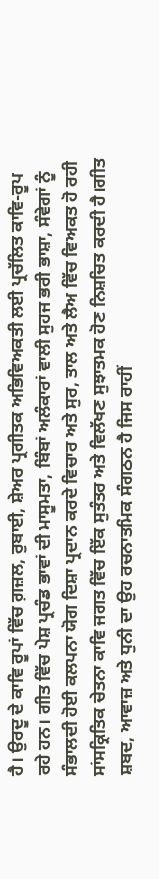ਹੈ। ਉਰਦੂ ਦੇ ਕਾਵਿ ਰੂਪਾਂ ਵਿੱਚ ਗ਼ਜ਼ਲ, ਰੁਬਾਈ, ਸ਼ੇਅਰ ਪ੍ਰਗੀਤਕ ਅਭਿਵਿਅਕਤੀ ਲਈ ਪ੍ਰਚੱਲਿਤ ਕਾਵਿ-ਰੂਪ ਰਹੇ ਹਨ। ਗੀਤ ਵਿੱਚ ਪੇਸ਼ ਪ੍ਰਚੰਡ ਭਾਵਾਂ ਦੀ ਮਾਸੂਮਤਾ, ਬਿੰਬਾਂ ਅਲੰਕਾਰਾਂ ਵਾਲੀ ਸੁਹਜ ਭਰੀ ਭਾਸ਼ਾ, ਸੰਵੇਗਾਂ ਨੂੰ ਸੰਭਾਲਦੀ ਹੋਈ ਕਲਪਨਾ ਯੋਗ ਦਿਸ਼ਾ ਪ੍ਰਦਾਨ ਕਰਦੇ ਵਿਚਾਰ ਅਤੇ ਸੁਰ, ਤਾਲ ਅਤੇ ਲੈਅ ਵਿੱਚ ਵਿਅਕਤ ਹੋ ਰਹੀ ਸਾਂਸਕ੍ਰਿਤਿਕ ਚੇਤਨਾ ਕਾਵਿ ਜਗਤ ਵਿੱਚ ਇੱਕ ਸੁਤੰਤਰ ਅਤੇ ਵਿਲੱਖਣ ਸੁਝਾਤਮਕ ਹੋਣ ਨਿਸ਼ਚਿਤ ਕਰਦੀ ਹੈ।ਗੀਤ ਸ਼ਬਦ, ਆਵਾਜ਼ ਅਤੇ ਧੁਨੀ ਦਾ ਉਹ ਰਚਨਾਤਮਿਕ ਸੰਗਠਨ ਹੈ ਜਿਸ ਰਾਹੀਂ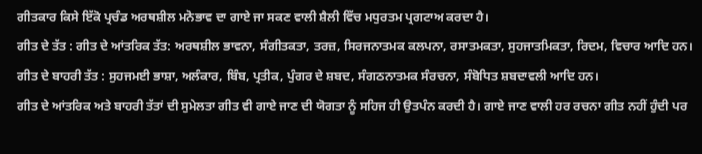ਗੀਤਕਾਰ ਕਿਸੇ ਇੱਕੋ ਪ੍ਰਚੰਡ ਅਰਥਸ਼ੀਲ ਮਨੋਭਾਵ ਦਾ ਗਾਏ ਜਾ ਸਕਣ ਵਾਲੀ ਸ਼ੈਲੀ ਵਿੱਚ ਮਧੁਰਤਮ ਪ੍ਰਗਟਾਅ ਕਰਦਾ ਹੈ।
ਗੀਤ ਦੇ ਤੱਤ : ਗੀਤ ਦੇ ਆਂਤਰਿਕ ਤੱਤ: ਅਰਥਸ਼ੀਲ ਭਾਵਨਾ, ਸੰਗੀਤਕਤਾ, ਤਰਜ਼, ਸਿਰਜਨਾਤਮਕ ਕਲਪਨਾ, ਰਸਾਤਮਕਤਾ, ਸੁਹਜਾਤਮਿਕਤਾ, ਰਿਦਮ, ਵਿਚਾਰ ਆਦਿ ਹਨ। ਗੀਤ ਦੇ ਬਾਹਰੀ ਤੱਤ : ਸੁਹਜਮਈ ਭਾਸ਼ਾ, ਅਲੰਕਾਰ, ਬਿੰਬ, ਪ੍ਰਤੀਕ, ਪੁੰਗਰ ਦੇ ਸ਼ਬਦ, ਸੰਗਠਨਾਤਮਕ ਸੰਰਚਨਾ, ਸੰਬੋਧਿਤ ਸ਼ਬਦਾਵਲੀ ਆਦਿ ਹਨ।
ਗੀਤ ਦੇ ਆਂਤਰਿਕ ਅਤੇ ਬਾਹਰੀ ਤੱਤਾਂ ਦੀ ਸੁਮੇਲਤਾ ਗੀਤ ਵੀ ਗਾਏ ਜਾਣ ਦੀ ਯੋਗਤਾ ਨੂੰ ਸਹਿਜ ਹੀ ਉਤਪੰਨ ਕਰਦੀ ਹੈ। ਗਾਏ ਜਾਣ ਵਾਲੀ ਹਰ ਰਚਨਾ ਗੀਤ ਨਹੀਂ ਹੁੰਦੀ ਪਰ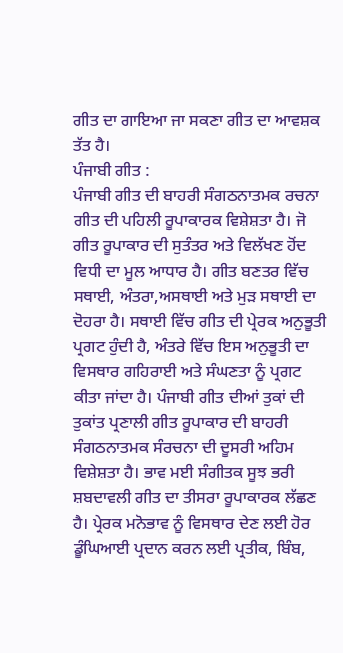ਗੀਤ ਦਾ ਗਾਇਆ ਜਾ ਸਕਣਾ ਗੀਤ ਦਾ ਆਵਸ਼ਕ ਤੱਤ ਹੈ।
ਪੰਜਾਬੀ ਗੀਤ :
ਪੰਜਾਬੀ ਗੀਤ ਦੀ ਬਾਹਰੀ ਸੰਗਠਨਾਤਮਕ ਰਚਨਾ ਗੀਤ ਦੀ ਪਹਿਲੀ ਰੂਪਾਕਾਰਕ ਵਿਸ਼ੇਸ਼ਤਾ ਹੈ। ਜੋ ਗੀਤ ਰੂਪਾਕਾਰ ਦੀ ਸੁਤੰਤਰ ਅਤੇ ਵਿਲੱਖਣ ਹੋਂਦ ਵਿਧੀ ਦਾ ਮੂਲ ਆਧਾਰ ਹੈ। ਗੀਤ ਬਣਤਰ ਵਿੱਚ ਸਥਾਈ, ਅੰਤਰਾ,ਅਸਥਾਈ ਅਤੇ ਮੁੜ ਸਥਾਈ ਦਾ ਦੋਹਰਾ ਹੈ। ਸਥਾਈ ਵਿੱਚ ਗੀਤ ਦੀ ਪ੍ਰੇਰਕ ਅਨੁਭੂਤੀ ਪ੍ਰਗਟ ਹੁੰਦੀ ਹੈ, ਅੰਤਰੇ ਵਿੱਚ ਇਸ ਅਨੁਭੂਤੀ ਦਾ ਵਿਸਥਾਰ ਗਹਿਰਾਈ ਅਤੇ ਸੰਘਣਤਾ ਨੂੰ ਪ੍ਰਗਟ ਕੀਤਾ ਜਾਂਦਾ ਹੈ। ਪੰਜਾਬੀ ਗੀਤ ਦੀਆਂ ਤੁਕਾਂ ਦੀ ਤੁਕਾਂਤ ਪ੍ਰਣਾਲੀ ਗੀਤ ਰੂਪਾਕਾਰ ਦੀ ਬਾਹਰੀ ਸੰਗਠਨਾਤਮਕ ਸੰਰਚਨਾ ਦੀ ਦੂਸਰੀ ਅਹਿਮ ਵਿਸ਼ੇਸ਼ਤਾ ਹੈ। ਭਾਵ ਮਈ ਸੰਗੀਤਕ ਸੂਝ ਭਰੀ ਸ਼ਬਦਾਵਲੀ ਗੀਤ ਦਾ ਤੀਸਰਾ ਰੂਪਾਕਾਰਕ ਲੱਛਣ ਹੈ। ਪ੍ਰੇਰਕ ਮਨੋਭਾਵ ਨੂੰ ਵਿਸਥਾਰ ਦੇਣ ਲਈ ਹੋਰ ਡੂੰਘਿਆਈ ਪ੍ਰਦਾਨ ਕਰਨ ਲਈ ਪ੍ਰਤੀਕ, ਬਿੰਬ,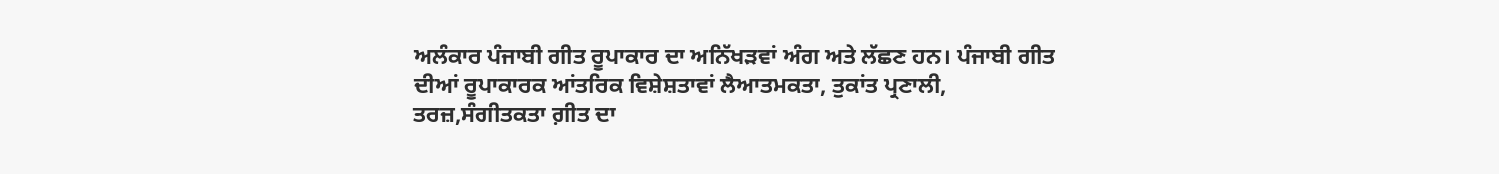ਅਲੰਕਾਰ ਪੰਜਾਬੀ ਗੀਤ ਰੂਪਾਕਾਰ ਦਾ ਅਨਿੱਖੜਵਾਂ ਅੰਗ ਅਤੇ ਲੱਛਣ ਹਨ। ਪੰਜਾਬੀ ਗੀਤ ਦੀਆਂ ਰੂਪਾਕਾਰਕ ਆਂਤਰਿਕ ਵਿਸ਼ੇਸ਼ਤਾਵਾਂ ਲੈਆਤਮਕਤਾ, ਤੁਕਾਂਤ ਪ੍ਰਣਾਲੀ, ਤਰਜ਼,ਸੰਗੀਤਕਤਾ ਗ਼ੀਤ ਦਾ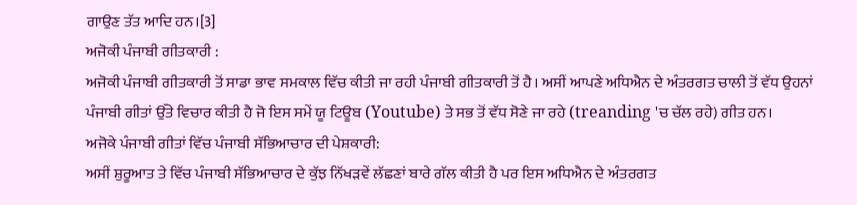ਗਾਉਣ ਤੱਤ ਆਦਿ ਹਨ।[3]
ਅਜੋਕੀ ਪੰਜਾਬੀ ਗੀਤਕਾਰੀ :
ਅਜੋਕੀ ਪੰਜਾਬੀ ਗੀਤਕਾਰੀ ਤੋਂ ਸਾਡਾ ਭਾਵ ਸਮਕਾਲ ਵਿੱਚ ਕੀਤੀ ਜਾ ਰਹੀ ਪੰਜਾਬੀ ਗੀਤਕਾਰੀ ਤੋਂ ਹੈ। ਅਸੀਂ ਆਪਣੇ ਅਧਿਐਨ ਦੇ ਅੰਤਰਗਤ ਚਾਲੀ ਤੋਂ ਵੱਧ ਉਹਨਾਂ ਪੰਜਾਬੀ ਗੀਤਾਂ ਉੱਤੇ ਵਿਚਾਰ ਕੀਤੀ ਹੈ ਜੋ ਇਸ ਸਮੇਂ ਯੂ ਟਿਊਬ (Youtube) ਤੇ ਸਭ ਤੋਂ ਵੱਧ ਸੋਣੇ ਜਾ ਰਹੇ (treanding 'ਚ ਚੱਲ ਰਹੇ) ਗੀਤ ਹਨ।
ਅਜੋਕੇ ਪੰਜਾਬੀ ਗੀਤਾਂ ਵਿੱਚ ਪੰਜਾਬੀ ਸੱਭਿਆਚਾਰ ਦੀ ਪੇਸ਼ਕਾਰੀ:
ਅਸੀਂ ਸ਼ੁਰੂਆਤ ਤੇ ਵਿੱਚ ਪੰਜਾਬੀ ਸੱਭਿਆਚਾਰ ਦੇ ਕੁੱਝ ਨਿੱਖੜਵੇਂ ਲੱਛਣਾਂ ਬਾਰੇ ਗੱਲ ਕੀਤੀ ਹੈ ਪਰ ਇਸ ਅਧਿਐਨ ਦੇ ਅੰਤਰਗਤ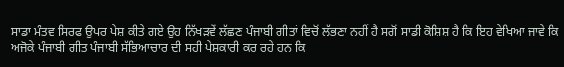ਸਾਡਾ ਮੰਤਵ ਸਿਰਫ ਉਪਰ ਪੇਸ਼ ਕੀਤੇ ਗਏ ਉਹ ਨਿੱਖੜਵੇਂ ਲੱਛਣ ਪੰਜਾਬੀ ਗੀਤਾਂ ਵਿਚੋਂ ਲੱਭਣਾ ਨਹੀਂ ਹੈ ਸਗੋਂ ਸਾਡੀ ਕੋਸ਼ਿਸ਼ ਹੈ ਕਿ ਇਹ ਵੇਖਿਆ ਜਾਵੇ ਕਿ ਅਜੋਕੇ ਪੰਜਾਬੀ ਗੀਤ ਪੰਜਾਬੀ ਸੱਭਿਆਚਾਰ ਦੀ ਸਹੀ ਪੇਸ਼ਕਾਰੀ ਕਰ ਰਹੇ ਹਨ ਕਿ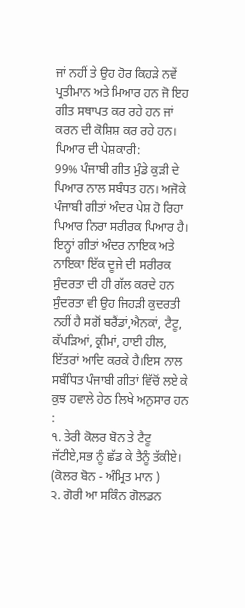ਜਾਂ ਨਹੀਂ ਤੇ ਉਹ ਹੋਰ ਕਿਹਡ਼ੇ ਨਵੇਂ ਪ੍ਰਤੀਮਾਨ ਅਤੇ ਮਿਆਰ ਹਨ ਜੋ ਇਹ ਗੀਤ ਸਥਾਪਤ ਕਰ ਰਹੇ ਹਨ ਜਾਂ ਕਰਨ ਦੀ ਕੋਸ਼ਿਸ਼ ਕਰ ਰਹੇ ਹਨ।
ਪਿਆਰ ਦੀ ਪੇਸ਼ਕਾਰੀ:
99% ਪੰਜਾਬੀ ਗੀਤ ਮੁੰਡੇ ਕੁੜੀ ਦੇ ਪਿਆਰ ਨਾਲ ਸਬੰਧਤ ਹਨ। ਅਜੋਕੇ ਪੰਜਾਬੀ ਗੀਤਾਂ ਅੰਦਰ ਪੇਸ਼ ਹੋ ਰਿਹਾ ਪਿਆਰ ਨਿਰਾ ਸਰੀਰਕ ਪਿਆਰ ਹੈ। ਇਨ੍ਹਾਂ ਗੀਤਾਂ ਅੰਦਰ ਨਾਇਕ ਅਤੇ ਨਾਇਕਾ ਇੱਕ ਦੂਜੇ ਦੀ ਸਰੀਰਕ ਸੁੰਦਰਤਾ ਦੀ ਹੀ ਗੱਲ ਕਰਦੇ ਹਨ ਸੁੰਦਰਤਾ ਵੀ ਉਹ ਜਿਹੜੀ ਕੁਦਰਤੀ ਨਹੀਂ ਹੈ ਸਗੋਂ ਬਰੈਂਡਾਂ,ਐਨਕਾਂ, ਟੈਟੂ, ਕੱਪੜਿਆਂ, ਕ੍ਰੀਮਾਂ, ਹਾਈ ਹੀਲ, ਇੱਤਰਾਂ ਆਦਿ ਕਰਕੇ ਹੈ।ਇਸ ਨਾਲ ਸਬੰਧਿਤ ਪੰਜਾਬੀ ਗੀਤਾਂ ਵਿੱਚੋਂ ਲਏ ਕੇ ਕੁਝ ਹਵਾਲੇ ਹੇਠ ਲਿਖੇ ਅਨੁਸਾਰ ਹਨ :
੧. ਤੇਰੀ ਕੋਲਰ ਬੋਨ ਤੇ ਟੈਟੂ ਜੱਟੀਏ,ਸਭ ਨੂੰ ਛੱਡ ਕੇ ਤੈਨੂੰ ਤੱਕੀਏ।
(ਕੋਲਰ ਬੋਨ - ਅੰਮ੍ਰਿਤ ਮਾਨ )
੨. ਗੋਰੀ ਆ ਸਕਿੰਨ ਗੋਲਡਨ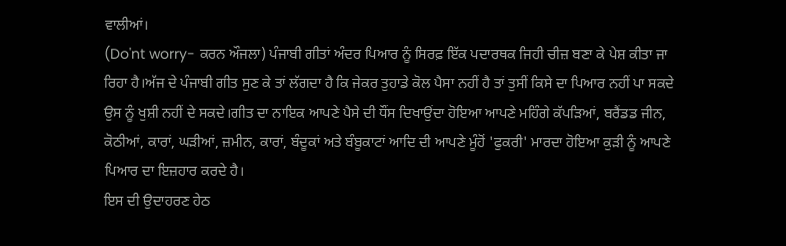ਵਾਲੀਆਂ।
(Do'nt worry- ਕਰਨ ਔਜਲਾ) ਪੰਜਾਬੀ ਗੀਤਾਂ ਅੰਦਰ ਪਿਆਰ ਨੂੰ ਸਿਰਫ਼ ਇੱਕ ਪਦਾਰਥਕ ਜਿਹੀ ਚੀਜ਼ ਬਣਾ ਕੇ ਪੇਸ਼ ਕੀਤਾ ਜਾ ਰਿਹਾ ਹੈ।ਅੱਜ ਦੇ ਪੰਜਾਬੀ ਗੀਤ ਸੁਣ ਕੇ ਤਾਂ ਲੱਗਦਾ ਹੈ ਕਿ ਜੇਕਰ ਤੁਹਾਡੇ ਕੋਲ ਪੈਸਾ ਨਹੀਂ ਹੈ ਤਾਂ ਤੁਸੀਂ ਕਿਸੇ ਦਾ ਪਿਆਰ ਨਹੀਂ ਪਾ ਸਕਦੇ ਉਸ ਨੂੰ ਖੁਸ਼ੀ ਨਹੀਂ ਦੇ ਸਕਦੇ।ਗੀਤ ਦਾ ਨਾਇਕ ਆਪਣੇ ਪੈਸੇ ਦੀ ਧੌਂਸ ਦਿਖਾਉਂਦਾ ਹੋਇਆ ਆਪਣੇ ਮਹਿੰਗੇ ਕੱਪੜਿਆਂ, ਬਰੈਂਡਡ ਜੀਨ, ਕੋਠੀਆਂ, ਕਾਰਾਂ, ਘੜੀਆਂ, ਜ਼ਮੀਨ, ਕਾਰਾਂ, ਬੰਦੂਕਾਂ ਅਤੇ ਬੰਬੂਕਾਟਾਂ ਆਦਿ ਦੀ ਆਪਣੇ ਮੂੰਹੋਂ 'ਫੁਕਰੀ' ਮਾਰਦਾ ਹੋਇਆ ਕੁੜੀ ਨੂੰ ਆਪਣੇ ਪਿਆਰ ਦਾ ਇਜ਼ਹਾਰ ਕਰਦੇ ਹੈ।
ਇਸ ਦੀ ਉਦਾਹਰਣ ਹੇਠ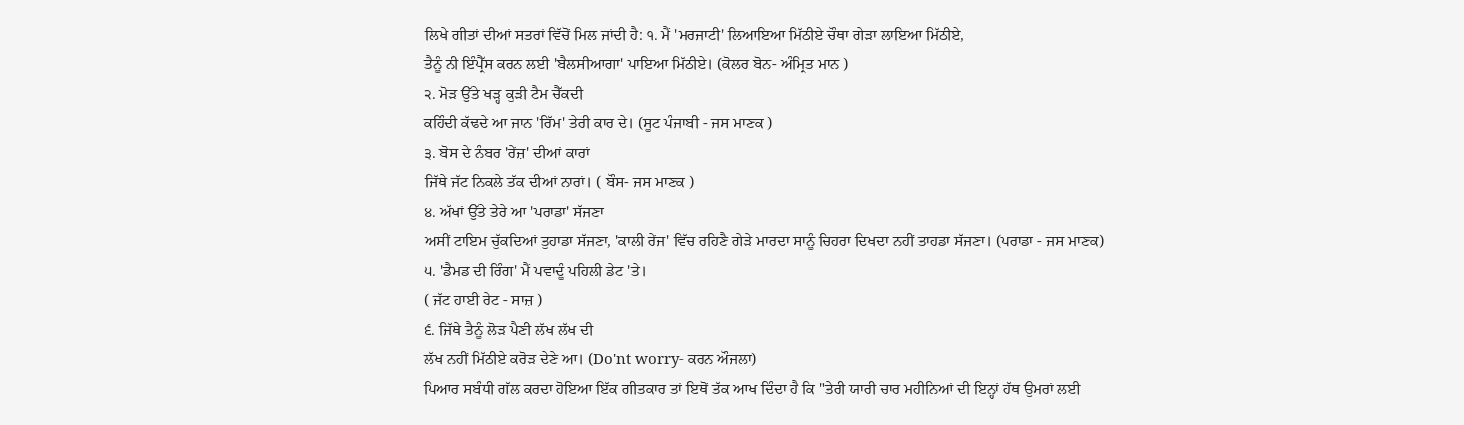ਲਿਖੇ ਗੀਤਾਂ ਦੀਆਂ ਸਤਰਾਂ ਵਿੱਚੋਂ ਮਿਲ ਜਾਂਦੀ ਹੈ: ੧. ਮੈਂ 'ਮਰਜਾਟੀ' ਲਿਆਇਆ ਮਿੱਠੀਏ ਚੌਥਾ ਗੇੜਾ ਲਾਇਆ ਮਿੱਠੀਏ,
ਤੈਨੂੰ ਨੀ ਇੰਪ੍ਰੈੱਸ ਕਰਨ ਲਈ 'ਬੈਲਸੀਆਗਾ' ਪਾਇਆ ਮਿੱਠੀਏ। (ਕੋਲਰ ਬੋਨ- ਅੰਮ੍ਰਿਤ ਮਾਨ )
੨. ਮੋੜ ਉੱਤੇ ਖੜ੍ਹ ਕੁੜੀ ਟੈਮ ਚੈੱਕਦੀ
ਕਹਿੰਦੀ ਕੱਢਦੇ ਆ ਜਾਨ 'ਰਿੱਮ' ਤੇਰੀ ਕਾਰ ਦੇ। (ਸੂਟ ਪੰਜਾਬੀ - ਜਸ ਮਾਣਕ )
੩. ਬੋਸ ਦੇ ਨੰਬਰ 'ਰੇਂਜ਼' ਦੀਆਂ ਕਾਰਾਂ
ਜਿੱਥੇ ਜੱਟ ਨਿਕਲੇ ਤੱਕ ਦੀਆਂ ਨਾਰਾਂ। ( ਬੌਸ- ਜਸ ਮਾਣਕ )
੪. ਅੱਖਾਂ ਉੱਤੇ ਤੇਰੇ ਆ 'ਪਰਾਡਾ' ਸੱਜਣਾ
ਅਸੀਂ ਟਾਇਮ ਚੁੱਕਦਿਆਂ ਤੁਹਾਡਾ ਸੱਜਣਾ, 'ਕਾਲੀ ਰੇਂਜ' ਵਿੱਚ ਰਹਿਣੈ ਗੇੜੇ ਮਾਰਦਾ ਸਾਨੂੰ ਚਿਹਰਾ ਦਿਖਦਾ ਨਹੀਂ ਤਾਹਡਾ ਸੱਜਣਾ। (ਪਰਾਡਾ - ਜਸ ਮਾਣਕ)
੫. 'ਡੈਮਡ ਦੀ ਰਿੰਗ' ਮੈਂ ਪਵਾਦੂੰ ਪਹਿਲੀ ਡੇਟ 'ਤੇ।
( ਜੱਟ ਹਾਈ ਰੇਟ - ਸਾਜ਼ )
੬. ਜਿੱਥੇ ਤੈਨੂੰ ਲੋੜ ਪੈਣੀ ਲੱਖ ਲੱਖ ਦੀ
ਲੱਖ ਨਹੀਂ ਮਿੱਠੀਏ ਕਰੋੜ ਦੇਣੇ ਆ। (Do'nt worry- ਕਰਨ ਔਜਲਾ)
ਪਿਆਰ ਸਬੰਧੀ ਗੱਲ ਕਰਦਾ ਹੋਇਆ ਇੱਕ ਗੀਤਕਾਰ ਤਾਂ ਇਥੋਂ ਤੱਕ ਆਖ ਦਿੰਦਾ ਹੈ ਕਿ "ਤੇਰੀ ਯਾਰੀ ਚਾਰ ਮਹੀਨਿਆਂ ਦੀ ਇਨ੍ਹਾਂ ਹੱਥ ਉਮਰਾਂ ਲਈ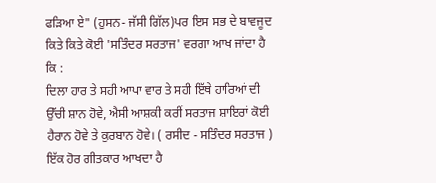ਫੜਿਆ ਏ" (ਹੁਸਨ- ਜੱਸੀ ਗਿੱਲ)ਪਰ ਇਸ ਸਭ ਦੇ ਬਾਵਜੂਦ ਕਿਤੇ ਕਿਤੇ ਕੋਈ 'ਸਤਿੰਦਰ ਸਰਤਾਜ' ਵਰਗਾ ਆਖ ਜਾਂਦਾ ਹੈ ਕਿ :
ਦਿਲਾ ਹਾਰ ਤੇ ਸਹੀ ਆਪਾ ਵਾਰ ਤੇ ਸਹੀ ਇੱਥੇ ਹਾਰਿਆਂ ਦੀ ਉੱਚੀ ਸ਼ਾਨ ਹੋਵੇ, ਐਸੀ ਆਸ਼ਕੀ ਕਰੀਂ ਸਰਤਾਜ ਸ਼ਾਇਰਾਂ ਕੋਈ ਹੈਰਾਨ ਹੋਵੇ ਤੇ ਕੁਰਬਾਨ ਹੋਵੇ। ( ਰਸੀਦ - ਸਤਿੰਦਰ ਸਰਤਾਜ )
ਇੱਕ ਹੋਰ ਗੀਤਕਾਰ ਆਖਦਾ ਹੈ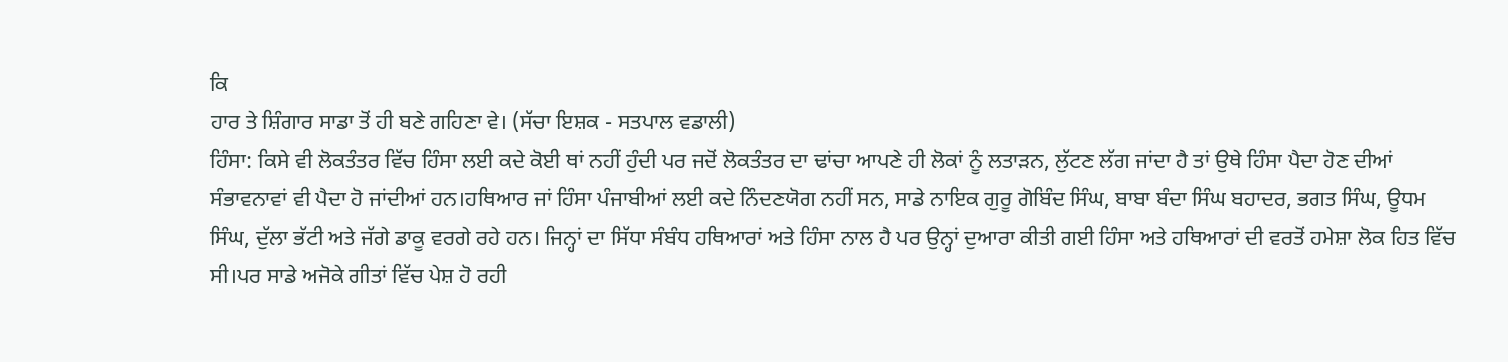ਕਿ
ਹਾਰ ਤੇ ਸ਼ਿੰਗਾਰ ਸਾਡਾ ਤੋਂ ਹੀ ਬਣੇ ਗਹਿਣਾ ਵੇ। (ਸੱਚਾ ਇਸ਼ਕ - ਸਤਪਾਲ ਵਡਾਲੀ)
ਹਿੰਸਾ: ਕਿਸੇ ਵੀ ਲੋਕਤੰਤਰ ਵਿੱਚ ਹਿੰਸਾ ਲਈ ਕਦੇ ਕੋਈ ਥਾਂ ਨਹੀਂ ਹੁੰਦੀ ਪਰ ਜਦੋਂ ਲੋਕਤੰਤਰ ਦਾ ਢਾਂਚਾ ਆਪਣੇ ਹੀ ਲੋਕਾਂ ਨੂੰ ਲਤਾੜਨ, ਲੁੱਟਣ ਲੱਗ ਜਾਂਦਾ ਹੈ ਤਾਂ ਉਥੇ ਹਿੰਸਾ ਪੈਦਾ ਹੋਣ ਦੀਆਂ ਸੰਭਾਵਨਾਵਾਂ ਵੀ ਪੈਦਾ ਹੋ ਜਾਂਦੀਆਂ ਹਨ।ਹਥਿਆਰ ਜਾਂ ਹਿੰਸਾ ਪੰਜਾਬੀਆਂ ਲਈ ਕਦੇ ਨਿੰਦਣਯੋਗ ਨਹੀਂ ਸਨ, ਸਾਡੇ ਨਾਇਕ ਗੁਰੂ ਗੋਬਿੰਦ ਸਿੰਘ, ਬਾਬਾ ਬੰਦਾ ਸਿੰਘ ਬਹਾਦਰ, ਭਗਤ ਸਿੰਘ, ਊਧਮ ਸਿੰਘ, ਦੁੱਲਾ ਭੱਟੀ ਅਤੇ ਜੱਗੇ ਡਾਕੂ ਵਰਗੇ ਰਹੇ ਹਨ। ਜਿਨ੍ਹਾਂ ਦਾ ਸਿੱਧਾ ਸੰਬੰਧ ਹਥਿਆਰਾਂ ਅਤੇ ਹਿੰਸਾ ਨਾਲ ਹੈ ਪਰ ਉਨ੍ਹਾਂ ਦੁਆਰਾ ਕੀਤੀ ਗਈ ਹਿੰਸਾ ਅਤੇ ਹਥਿਆਰਾਂ ਦੀ ਵਰਤੋਂ ਹਮੇਸ਼ਾ ਲੋਕ ਹਿਤ ਵਿੱਚ ਸੀ।ਪਰ ਸਾਡੇ ਅਜੋਕੇ ਗੀਤਾਂ ਵਿੱਚ ਪੇਸ਼ ਹੋ ਰਹੀ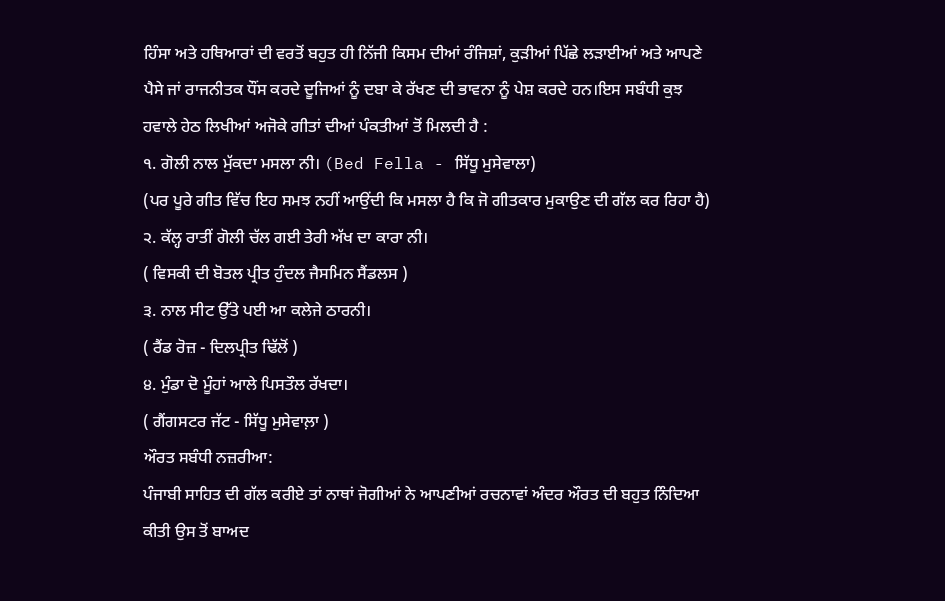ਹਿੰਸਾ ਅਤੇ ਹਥਿਆਰਾਂ ਦੀ ਵਰਤੋਂ ਬਹੁਤ ਹੀ ਨਿੱਜੀ ਕਿਸਮ ਦੀਆਂ ਰੰਜਿਸ਼ਾਂ, ਕੁੜੀਆਂ ਪਿੱਛੇ ਲੜਾਈਆਂ ਅਤੇ ਆਪਣੇ ਪੈਸੇ ਜਾਂ ਰਾਜਨੀਤਕ ਧੌਂਸ ਕਰਦੇ ਦੂਜਿਆਂ ਨੂੰ ਦਬਾ ਕੇ ਰੱਖਣ ਦੀ ਭਾਵਨਾ ਨੂੰ ਪੇਸ਼ ਕਰਦੇ ਹਨ।ਇਸ ਸਬੰਧੀ ਕੁਝ ਹਵਾਲੇ ਹੇਠ ਲਿਖੀਆਂ ਅਜੋਕੇ ਗੀਤਾਂ ਦੀਆਂ ਪੰਕਤੀਆਂ ਤੋਂ ਮਿਲਦੀ ਹੈ :
੧. ਗੋਲੀ ਨਾਲ ਮੁੱਕਦਾ ਮਸਲਾ ਨੀ। (Bed Fella - ਸਿੱਧੂ ਮੁਸੇਵਾਲਾ)
(ਪਰ ਪੂਰੇ ਗੀਤ ਵਿੱਚ ਇਹ ਸਮਝ ਨਹੀਂ ਆਉਂਦੀ ਕਿ ਮਸਲਾ ਹੈ ਕਿ ਜੋ ਗੀਤਕਾਰ ਮੁਕਾਉਣ ਦੀ ਗੱਲ ਕਰ ਰਿਹਾ ਹੈ) ੨. ਕੱਲ੍ਹ ਰਾਤੀਂ ਗੋਲੀ ਚੱਲ ਗਈ ਤੇਰੀ ਅੱਖ ਦਾ ਕਾਰਾ ਨੀ।
( ਵਿਸਕੀ ਦੀ ਬੋਤਲ ਪ੍ਰੀਤ ਹੁੰਦਲ ਜੈਸਮਿਨ ਸੈਂਡਲਸ )
੩. ਨਾਲ ਸੀਟ ਉੱਤੇ ਪਈ ਆ ਕਲੇਜੇ ਠਾਰਨੀ।
( ਰੈਂਡ ਰੋਜ਼ - ਦਿਲਪ੍ਰੀਤ ਢਿੱਲੋਂ )
੪. ਮੁੰਡਾ ਦੋ ਮੂੰਹਾਂ ਆਲੇ ਪਿਸਤੌਲ ਰੱਖਦਾ।
( ਗੈਂਗਸਟਰ ਜੱਟ - ਸਿੱਧੂ ਮੁਸੇਵਾਲ਼ਾ )
ਔਰਤ ਸਬੰਧੀ ਨਜ਼ਰੀਆ:
ਪੰਜਾਬੀ ਸਾਹਿਤ ਦੀ ਗੱਲ ਕਰੀਏ ਤਾਂ ਨਾਥਾਂ ਜੋਗੀਆਂ ਨੇ ਆਪਣੀਆਂ ਰਚਨਾਵਾਂ ਅੰਦਰ ਔਰਤ ਦੀ ਬਹੁਤ ਨਿੰਦਿਆ ਕੀਤੀ ਉਸ ਤੋਂ ਬਾਅਦ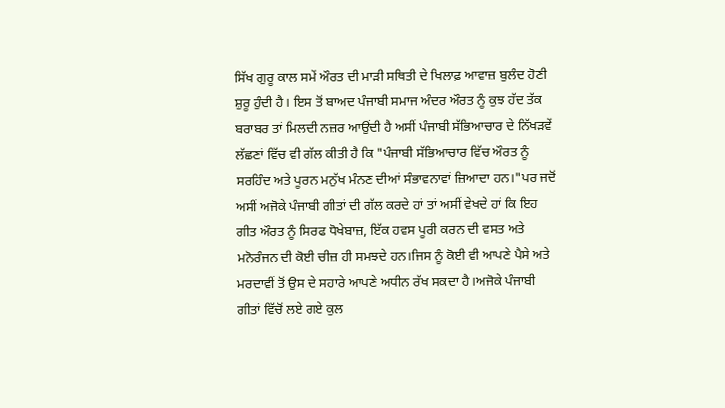ਸਿੱਖ ਗੁਰੂ ਕਾਲ ਸਮੇਂ ਔਰਤ ਦੀ ਮਾੜੀ ਸਥਿਤੀ ਦੇ ਖਿਲਾਫ਼ ਆਵਾਜ਼ ਬੁਲੰਦ ਹੋਣੀ ਸ਼ੁਰੂ ਹੁੰਦੀ ਹੈ। ਇਸ ਤੋਂ ਬਾਅਦ ਪੰਜਾਬੀ ਸਮਾਜ ਅੰਦਰ ਔਰਤ ਨੂੰ ਕੁਝ ਹੱਦ ਤੱਕ ਬਰਾਬਰ ਤਾਂ ਮਿਲਦੀ ਨਜ਼ਰ ਆਉਂਦੀ ਹੈ ਅਸੀਂ ਪੰਜਾਬੀ ਸੱਭਿਆਚਾਰ ਦੇ ਨਿੱਖੜਵੇਂ ਲੱਛਣਾਂ ਵਿੱਚ ਵੀ ਗੱਲ ਕੀਤੀ ਹੈ ਕਿ "ਪੰਜਾਬੀ ਸੱਭਿਆਚਾਰ ਵਿੱਚ ਔਰਤ ਨੂੰ ਸਰਹਿੰਦ ਅਤੇ ਪੂਰਨ ਮਨੁੱਖ ਮੰਨਣ ਦੀਆਂ ਸੰਭਾਵਨਾਵਾਂ ਜ਼ਿਆਦਾ ਹਨ।"ਪਰ ਜਦੋਂ ਅਸੀਂ ਅਜੋਕੇ ਪੰਜਾਬੀ ਗੀਤਾਂ ਦੀ ਗੱਲ ਕਰਦੇ ਹਾਂ ਤਾਂ ਅਸੀਂ ਵੇਖਦੇ ਹਾਂ ਕਿ ਇਹ ਗੀਤ ਔਰਤ ਨੂੰ ਸਿਰਫ ਧੋਖੇਬਾਜ਼, ਇੱਕ ਹਵਸ ਪੂਰੀ ਕਰਨ ਦੀ ਵਸਤ ਅਤੇ ਮਨੋਰੰਜਨ ਦੀ ਕੋਈ ਚੀਜ਼ ਹੀ ਸਮਝਦੇ ਹਨ।ਜਿਸ ਨੂੰ ਕੋਈ ਵੀ ਆਪਣੇ ਪੈਸੇ ਅਤੇ ਮਰਦਾਵੀਂ ਤੋਂ ਉਸ ਦੇ ਸਹਾਰੇ ਆਪਣੇ ਅਧੀਨ ਰੱਖ ਸਕਦਾ ਹੈ।ਅਜੋਕੇ ਪੰਜਾਬੀ ਗੀਤਾਂ ਵਿੱਚੋਂ ਲਏ ਗਏ ਕੁਲ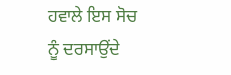ਹਵਾਲੇ ਇਸ ਸੋਚ ਨੂੰ ਦਰਸਾਉਂਦੇ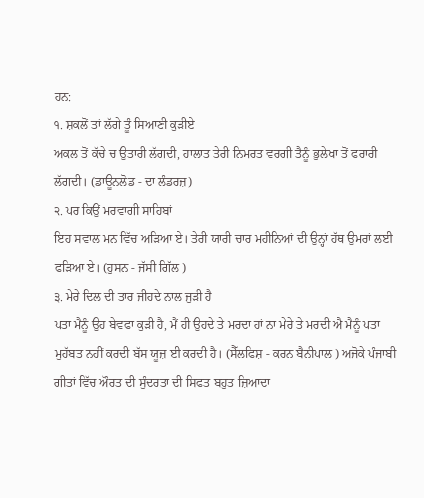ਹਨ:
੧. ਸ਼ਕਲੋਂ ਤਾਂ ਲੱਗੇ ਤੂੰ ਸਿਆਣੀ ਕੁੜੀਏ
ਅਕਲ ਤੋਂ ਕੱਚੇ ਚ ਉਤਾਰੀ ਲੱਗਦੀ, ਹਾਲਾਤ ਤੇਰੀ ਨਿਮਰਤ ਵਰਗੀ ਤੈਨੂੰ ਭੁਲੇਖਾ ਤੋਂ ਫਰਾਰੀ ਲੱਗਦੀ। (ਡਾਊਨਲੋਡ - ਦਾ ਲੰਡਰਜ਼)
੨. ਪਰ ਕਿਉਂ ਮਰਵਾਗੀ ਸਾਹਿਬਾਂ
ਇਹ ਸਵਾਲ ਮਨ ਵਿੱਚ ਅੜਿਆ ਏ। ਤੇਰੀ ਯਾਰੀ ਚਾਰ ਮਹੀਨਿਆਂ ਦੀ ਉਨ੍ਹਾਂ ਹੱਥ ਉਮਰਾਂ ਲਈ ਫੜਿਆ ਏ। (ਹੁਸਨ - ਜੱਸੀ ਗਿੱਲ )
੩. ਮੇਰੇ ਦਿਲ ਦੀ ਤਾਰ ਜੀਹਦੇ ਨਾਲ ਜੁਡ਼ੀ ਹੈ
ਪਤਾ ਮੈਨੂੰ ਉਹ ਬੇਵਫਾ ਕੁੜੀ ਹੈ, ਮੈਂ ਹੀ ਉਹਦੇ ਤੇ ਮਰਦਾ ਹਾਂ ਨਾ ਮੇਰੇ ਤੇ ਮਰਦੀ ਐ ਮੈਨੂੰ ਪਤਾ ਮੁਹੱਬਤ ਨਹੀਂ ਕਰਦੀ ਬੱਸ ਯੂਜ਼ ਈ ਕਰਦੀ ਹੈ। (ਸੈੱਲਫਿਸ਼ - ਕਰਨ ਬੈਨੀਪਾਲ ) ਅਜੋਕੇ ਪੰਜਾਬੀ ਗੀਤਾਂ ਵਿੱਚ ਔਰਤ ਦੀ ਸੁੰਦਰਤਾ ਦੀ ਸਿਫਤ ਬਹੁਤ ਜ਼ਿਆਦਾ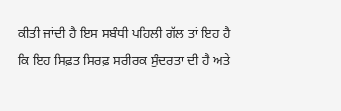ਕੀਤੀ ਜਾਂਦੀ ਹੈ ਇਸ ਸਬੰਧੀ ਪਹਿਲੀ ਗੱਲ ਤਾਂ ਇਹ ਹੈ ਕਿ ਇਹ ਸਿਫ਼ਤ ਸਿਰਫ਼ ਸਰੀਰਕ ਸੁੰਦਰਤਾ ਦੀ ਹੈ ਅਤੇ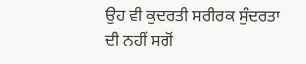ਉਹ ਵੀ ਕੁਦਰਤੀ ਸਰੀਰਕ ਸੁੰਦਰਤਾ ਦੀ ਨਹੀਂ ਸਗੋਂ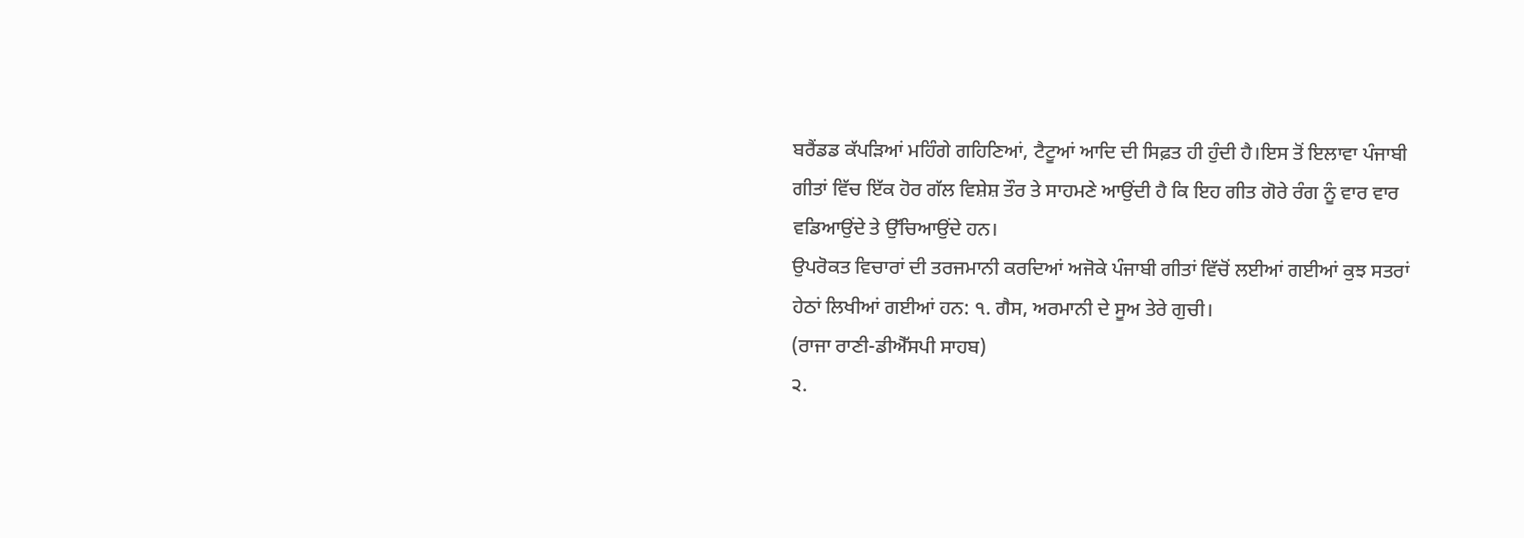ਬਰੈਂਡਡ ਕੱਪੜਿਆਂ ਮਹਿੰਗੇ ਗਹਿਣਿਆਂ, ਟੈਟੂਆਂ ਆਦਿ ਦੀ ਸਿਫ਼ਤ ਹੀ ਹੁੰਦੀ ਹੈ।ਇਸ ਤੋਂ ਇਲਾਵਾ ਪੰਜਾਬੀ ਗੀਤਾਂ ਵਿੱਚ ਇੱਕ ਹੋਰ ਗੱਲ ਵਿਸ਼ੇਸ਼ ਤੌਰ ਤੇ ਸਾਹਮਣੇ ਆਉਂਦੀ ਹੈ ਕਿ ਇਹ ਗੀਤ ਗੋਰੇ ਰੰਗ ਨੂੰ ਵਾਰ ਵਾਰ ਵਡਿਆਉਂਦੇ ਤੇ ਉੱਚਿਆਉਂਦੇ ਹਨ।
ਉਪਰੋਕਤ ਵਿਚਾਰਾਂ ਦੀ ਤਰਜਮਾਨੀ ਕਰਦਿਆਂ ਅਜੋਕੇ ਪੰਜਾਬੀ ਗੀਤਾਂ ਵਿੱਚੋਂ ਲਈਆਂ ਗਈਆਂ ਕੁਝ ਸਤਰਾਂ ਹੇਠਾਂ ਲਿਖੀਆਂ ਗਈਆਂ ਹਨ: ੧. ਗੈਸ, ਅਰਮਾਨੀ ਦੇ ਸੂਅ ਤੇਰੇ ਗੁਚੀ।
(ਰਾਜਾ ਰਾਣੀ-ਡੀਐੱਸਪੀ ਸਾਹਬ)
੨.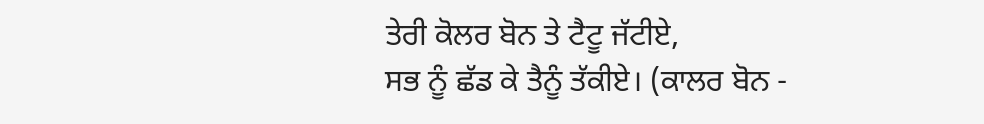ਤੇਰੀ ਕੋਲਰ ਬੋਨ ਤੇ ਟੈਟੂ ਜੱਟੀਏ,
ਸਭ ਨੂੰ ਛੱਡ ਕੇ ਤੈਨੂੰ ਤੱਕੀਏ। (ਕਾਲਰ ਬੋਨ -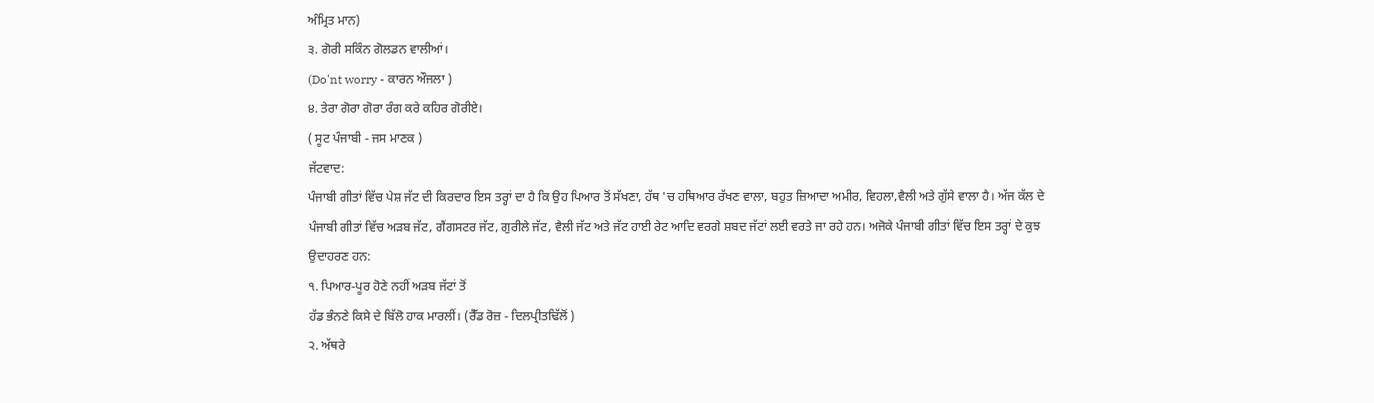ਅੰਮ੍ਰਿਤ ਮਾਨ)
੩. ਗੋਰੀ ਸਕਿੰਨ ਗੋਲਡਨ ਵਾਲੀਆਂ।
(Do'nt worry - ਕਾਰਨ ਔਜਲਾ )
੪. ਤੇਰਾ ਗੋਰਾ ਗੋਰਾ ਰੰਗ ਕਰੇ ਕਹਿਰ ਗੋਰੀਏ।
( ਸੂਟ ਪੰਜਾਬੀ - ਜਸ ਮਾਣਕ )
ਜੱਟਵਾਦ:
ਪੰਜਾਬੀ ਗੀਤਾਂ ਵਿੱਚ ਪੇਸ਼ ਜੱਟ ਦੀ ਕਿਰਦਾਰ ਇਸ ਤਰ੍ਹਾਂ ਦਾ ਹੈ ਕਿ ਉਹ ਪਿਆਰ ਤੋਂ ਸੱਖਣਾ, ਹੱਥ 'ਚ ਹਥਿਆਰ ਰੱਖਣ ਵਾਲਾ, ਬਹੁਤ ਜ਼ਿਆਦਾ ਅਮੀਰ, ਵਿਹਲਾ,ਵੈਲੀ ਅਤੇ ਗੁੱਸੇ ਵਾਲਾ ਹੈ। ਅੱਜ ਕੱਲ ਦੇ ਪੰਜਾਬੀ ਗੀਤਾਂ ਵਿੱਚ ਅੜਬ ਜੱਟ, ਗੈਂਗਸਟਰ ਜੱਟ, ਗੁਰੀਲੇ ਜੱਟ, ਵੈਲੀ ਜੱਟ ਅਤੇ ਜੱਟ ਹਾਈ ਰੇਟ ਆਦਿ ਵਰਗੇ ਸ਼ਬਦ ਜੱਟਾਂ ਲਈ ਵਰਤੇ ਜਾ ਰਹੇ ਹਨ। ਅਜੋਕੇ ਪੰਜਾਬੀ ਗੀਤਾਂ ਵਿੱਚ ਇਸ ਤਰ੍ਹਾਂ ਦੇ ਕੁਝ ਉਦਾਹਰਣ ਹਨ:
੧. ਪਿਆਰ-ਪੂਰ ਹੋਣੇ ਨਹੀਂ ਅੜਬ ਜੱਟਾਂ ਤੋਂ
ਹੱਡ ਭੰਨਣੇ ਕਿਸੇ ਦੇ ਬਿੱਲੋ ਹਾਕ ਮਾਰਲੀਂ। (ਰੈੱਡ ਰੋਜ਼ - ਦਿਲਪ੍ਰੀਤਢਿੱਲੋਂ )
੨. ਅੱਥਰੇ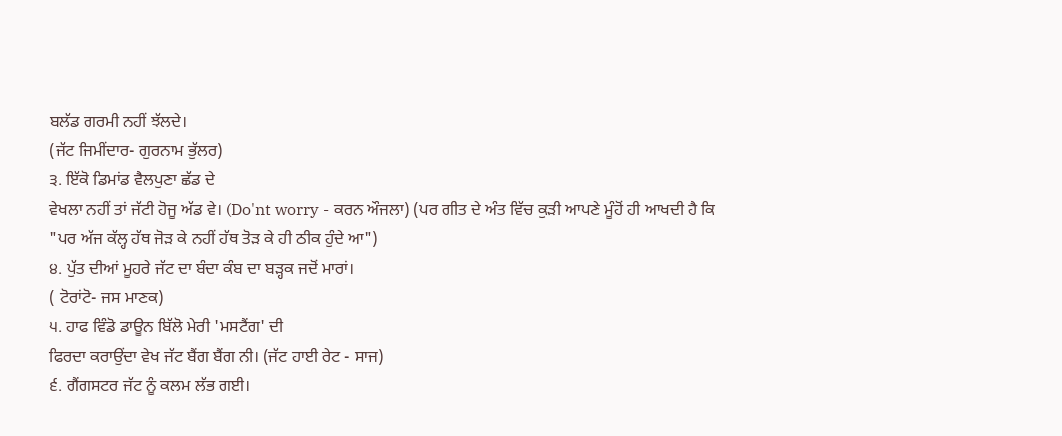ਬਲੱਡ ਗਰਮੀ ਨਹੀਂ ਝੱਲਦੇ।
(ਜੱਟ ਜਿਮੀਂਦਾਰ- ਗੁਰਨਾਮ ਭੁੱਲਰ)
੩. ਇੱਕੋ ਡਿਮਾਂਡ ਵੈਲਪੁਣਾ ਛੱਡ ਦੇ
ਵੇਖਲਾ ਨਹੀਂ ਤਾਂ ਜੱਟੀ ਹੋਜੂ ਅੱਡ ਵੇ। (Do'nt worry - ਕਰਨ ਔਜਲਾ) (ਪਰ ਗੀਤ ਦੇ ਅੰਤ ਵਿੱਚ ਕੁੜੀ ਆਪਣੇ ਮੂੰਹੋਂ ਹੀ ਆਖਦੀ ਹੈ ਕਿ "ਪਰ ਅੱਜ ਕੱਲ੍ਹ ਹੱਥ ਜੋੜ ਕੇ ਨਹੀਂ ਹੱਥ ਤੋੜ ਕੇ ਹੀ ਠੀਕ ਹੁੰਦੇ ਆ")
੪. ਪੁੱਤ ਦੀਆਂ ਮੂਹਰੇ ਜੱਟ ਦਾ ਬੰਦਾ ਕੰਬ ਦਾ ਬੜ੍ਹਕ ਜਦੋਂ ਮਾਰਾਂ।
( ਟੋਰਾਂਟੋ- ਜਸ ਮਾਣਕ)
੫. ਹਾਫ ਵਿੰਡੋ ਡਾਊਨ ਬਿੱਲੋ ਮੇਰੀ 'ਮਸਟੈਂਗ' ਦੀ
ਫਿਰਦਾ ਕਰਾਉਂਦਾ ਵੇਖ ਜੱਟ ਬੈਂਗ ਬੈਂਗ ਨੀ। (ਜੱਟ ਹਾਈ ਰੇਟ - ਸਾਜ)
੬. ਗੈਂਗਸਟਰ ਜੱਟ ਨੂੰ ਕਲਮ ਲੱਭ ਗਈ।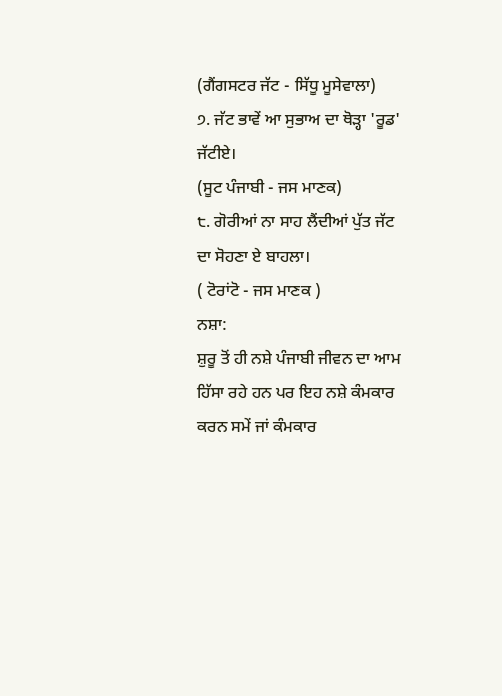(ਗੈਂਗਸਟਰ ਜੱਟ - ਸਿੱਧੂ ਮੂਸੇਵਾਲਾ)
੭. ਜੱਟ ਭਾਵੇਂ ਆ ਸੁਭਾਅ ਦਾ ਥੋੜ੍ਹਾ 'ਰੂਡ' ਜੱਟੀਏ।
(ਸੂਟ ਪੰਜਾਬੀ - ਜਸ ਮਾਣਕ)
੮. ਗੋਰੀਆਂ ਨਾ ਸਾਹ ਲੈਂਦੀਆਂ ਪੁੱਤ ਜੱਟ ਦਾ ਸੋਹਣਾ ਏ ਬਾਹਲਾ।
( ਟੋਰਾਂਟੋ - ਜਸ ਮਾਣਕ )
ਨਸ਼ਾ:
ਸ਼ੁਰੂ ਤੋਂ ਹੀ ਨਸ਼ੇ ਪੰਜਾਬੀ ਜੀਵਨ ਦਾ ਆਮ ਹਿੱਸਾ ਰਹੇ ਹਨ ਪਰ ਇਹ ਨਸ਼ੇ ਕੰਮਕਾਰ ਕਰਨ ਸਮੇਂ ਜਾਂ ਕੰਮਕਾਰ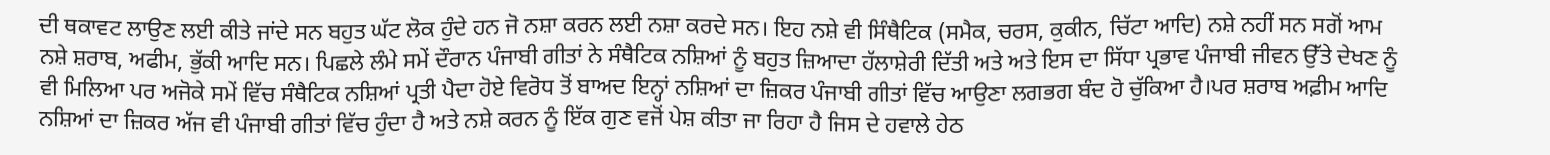ਦੀ ਥਕਾਵਟ ਲਾਉਣ ਲਈ ਕੀਤੇ ਜਾਂਦੇ ਸਨ ਬਹੁਤ ਘੱਟ ਲੋਕ ਹੁੰਦੇ ਹਨ ਜੋ ਨਸ਼ਾ ਕਰਨ ਲਈ ਨਸ਼ਾ ਕਰਦੇ ਸਨ। ਇਹ ਨਸ਼ੇ ਵੀ ਸਿੰਥੈਟਿਕ (ਸਮੈਕ, ਚਰਸ, ਕੁਕੀਨ, ਚਿੱਟਾ ਆਦਿ) ਨਸ਼ੇ ਨਹੀਂ ਸਨ ਸਗੋਂ ਆਮ ਨਸ਼ੇ ਸ਼ਰਾਬ, ਅਫੀਮ, ਭੁੱਕੀ ਆਦਿ ਸਨ। ਪਿਛਲੇ ਲੰਮੇ ਸਮੇਂ ਦੌਰਾਨ ਪੰਜਾਬੀ ਗੀਤਾਂ ਨੇ ਸੰਥੈਟਿਕ ਨਸ਼ਿਆਂ ਨੂੰ ਬਹੁਤ ਜ਼ਿਆਦਾ ਹੱਲਾਸ਼ੇਰੀ ਦਿੱਤੀ ਅਤੇ ਅਤੇ ਇਸ ਦਾ ਸਿੱਧਾ ਪ੍ਰਭਾਵ ਪੰਜਾਬੀ ਜੀਵਨ ਉੱਤੇ ਦੇਖਣ ਨੂੰ ਵੀ ਮਿਲਿਆ ਪਰ ਅਜੋਕੇ ਸਮੇਂ ਵਿੱਚ ਸੰਥੈਟਿਕ ਨਸ਼ਿਆਂ ਪ੍ਰਤੀ ਪੈਦਾ ਹੋਏ ਵਿਰੋਧ ਤੋਂ ਬਾਅਦ ਇਨ੍ਹਾਂ ਨਸ਼ਿਆਂ ਦਾ ਜ਼ਿਕਰ ਪੰਜਾਬੀ ਗੀਤਾਂ ਵਿੱਚ ਆਉਣਾ ਲਗਭਗ ਬੰਦ ਹੋ ਚੁੱਕਿਆ ਹੈ।ਪਰ ਸ਼ਰਾਬ ਅਫ਼ੀਮ ਆਦਿ ਨਸ਼ਿਆਂ ਦਾ ਜ਼ਿਕਰ ਅੱਜ ਵੀ ਪੰਜਾਬੀ ਗੀਤਾਂ ਵਿੱਚ ਹੁੰਦਾ ਹੈ ਅਤੇ ਨਸ਼ੇ ਕਰਨ ਨੂੰ ਇੱਕ ਗੁਣ ਵਜੋਂ ਪੇਸ਼ ਕੀਤਾ ਜਾ ਰਿਹਾ ਹੈ ਜਿਸ ਦੇ ਹਵਾਲੇ ਹੇਠ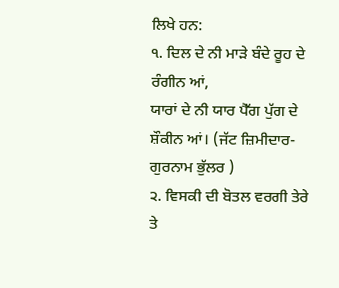ਲਿਖੇ ਹਨ:
੧. ਦਿਲ ਦੇ ਨੀ ਮਾੜੇ ਬੰਦੇ ਰੂਹ ਦੇ ਰੰਗੀਨ ਆਂ,
ਯਾਰਾਂ ਦੇ ਨੀ ਯਾਰ ਪੈੱਗ ਪੁੱਗ ਦੇ ਸ਼ੌਕੀਨ ਆਂ। (ਜੱਟ ਜ਼ਿਮੀਦਾਰ- ਗੁਰਨਾਮ ਭੁੱਲਰ )
੨. ਵਿਸਕੀ ਦੀ ਬੋਤਲ ਵਰਗੀ ਤੇਰੇ ਤੇ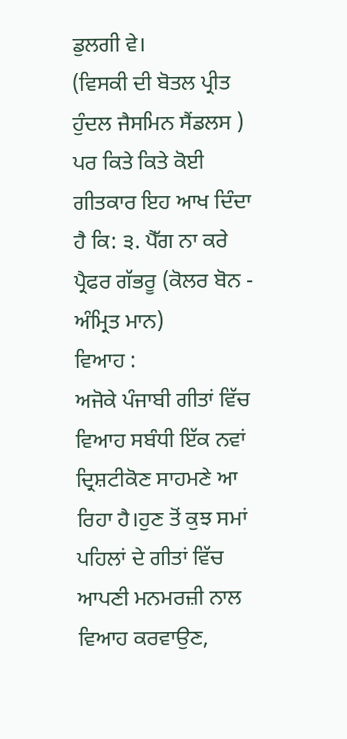ਡੁਲਗੀ ਵੇ।
(ਵਿਸਕੀ ਦੀ ਬੋਤਲ ਪ੍ਰੀਤ ਹੁੰਦਲ ਜੈਸਮਿਨ ਸੈਂਡਲਸ ) ਪਰ ਕਿਤੇ ਕਿਤੇ ਕੋਈ ਗੀਤਕਾਰ ਇਹ ਆਖ ਦਿੰਦਾ ਹੈ ਕਿ: ੩. ਪੈੱਗ ਨਾ ਕਰੇ ਪ੍ਰੈਫਰ ਗੱਭਰੂ (ਕੋਲਰ ਬੋਨ - ਅੰਮ੍ਰਿਤ ਮਾਨ)
ਵਿਆਹ :
ਅਜੋਕੇ ਪੰਜਾਬੀ ਗੀਤਾਂ ਵਿੱਚ ਵਿਆਹ ਸਬੰਧੀ ਇੱਕ ਨਵਾਂ ਦ੍ਰਿਸ਼ਟੀਕੋਣ ਸਾਹਮਣੇ ਆ ਰਿਹਾ ਹੈ।ਹੁਣ ਤੋਂ ਕੁਝ ਸਮਾਂ ਪਹਿਲਾਂ ਦੇ ਗੀਤਾਂ ਵਿੱਚ ਆਪਣੀ ਮਨਮਰਜ਼ੀ ਨਾਲ ਵਿਆਹ ਕਰਵਾਉਣ,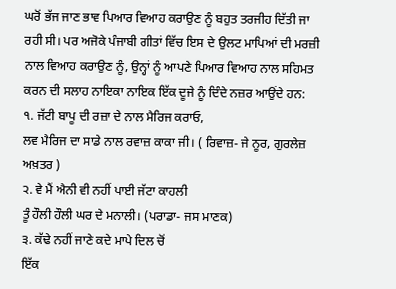ਘਰੋਂ ਭੱਜ ਜਾਣ ਭਾਵ ਪਿਆਰ ਵਿਆਹ ਕਰਾਉਣ ਨੂੰ ਬਹੁਤ ਤਰਜੀਹ ਦਿੱਤੀ ਜਾ ਰਹੀ ਸੀ। ਪਰ ਅਜੋਕੇ ਪੰਜਾਬੀ ਗੀਤਾਂ ਵਿੱਚ ਇਸ ਦੇ ਉਲਟ ਮਾਪਿਆਂ ਦੀ ਮਰਜ਼ੀ ਨਾਲ ਵਿਆਹ ਕਰਾਉਣ ਨੂੰ, ਉਨ੍ਹਾਂ ਨੂੰ ਆਪਣੇ ਪਿਆਰ ਵਿਆਹ ਨਾਲ ਸਹਿਮਤ ਕਰਨ ਦੀ ਸਲਾਹ ਨਾਇਕਾ ਨਾਇਕ ਇੱਕ ਦੂਜੇ ਨੂੰ ਦਿੰਦੇ ਨਜ਼ਰ ਆਉਂਦੇ ਹਨ:
੧. ਜੱਟੀ ਬਾਪੂ ਦੀ ਰਜ਼ਾ ਦੇ ਨਾਲ ਮੈਰਿਜ ਕਰਾਓ,
ਲਵ ਮੈਰਿਜ ਦਾ ਸਾਡੇ ਨਾਲ ਰਵਾਜ਼ ਕਾਕਾ ਜੀ। ( ਰਿਵਾਜ਼- ਜੇ ਨੂਰ, ਗੁਰਲੇਜ਼ ਅਖ਼ਤਰ )
੨. ਵੇ ਮੈਂ ਐਨੀ ਵੀ ਨਹੀਂ ਪਾਈ ਜੱਟਾ ਕਾਹਲੀ
ਤੂੰ ਹੌਲੀ ਹੌਲੀ ਘਰ ਦੇ ਮਨਾਲੀ। (ਪਰਾਡਾ- ਜਸ ਮਾਣਕ)
੩. ਕੱਢੇ ਨਹੀਂ ਜਾਣੇ ਕਦੇ ਮਾਪੇ ਦਿਲ ਚੋਂ
ਇੱਕ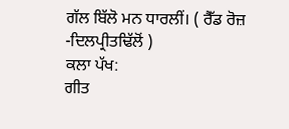ਗੱਲ ਬਿੱਲੋ ਮਨ ਧਾਰਲੀਂ। ( ਰੈੱਡ ਰੋਜ਼ -ਦਿਲਪ੍ਰੀਤਢਿੱਲੋਂ )
ਕਲਾ ਪੱਖ:
ਗੀਤ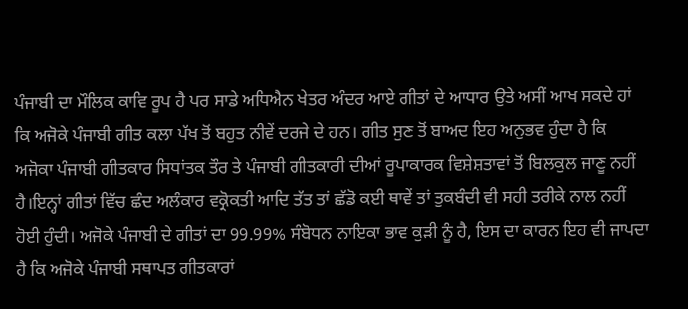ਪੰਜਾਬੀ ਦਾ ਮੌਲਿਕ ਕਾਵਿ ਰੂਪ ਹੈ ਪਰ ਸਾਡੇ ਅਧਿਐਨ ਖੇਤਰ ਅੰਦਰ ਆਏ ਗੀਤਾਂ ਦੇ ਆਧਾਰ ਉਤੇ ਅਸੀਂ ਆਖ ਸਕਦੇ ਹਾਂ ਕਿ ਅਜੋਕੇ ਪੰਜਾਬੀ ਗੀਤ ਕਲਾ ਪੱਖ ਤੋਂ ਬਹੁਤ ਨੀਵੇਂ ਦਰਜੇ ਦੇ ਹਨ। ਗੀਤ ਸੁਣ ਤੋਂ ਬਾਅਦ ਇਹ ਅਨੁਭਵ ਹੁੰਦਾ ਹੈ ਕਿ ਅਜੋਕਾ ਪੰਜਾਬੀ ਗੀਤਕਾਰ ਸਿਧਾਂਤਕ ਤੌਰ ਤੇ ਪੰਜਾਬੀ ਗੀਤਕਾਰੀ ਦੀਆਂ ਰੂਪਾਕਾਰਕ ਵਿਸ਼ੇਸ਼ਤਾਵਾਂ ਤੋਂ ਬਿਲਕੁਲ ਜਾਣੂ ਨਹੀਂ ਹੈ।ਇਨ੍ਹਾਂ ਗੀਤਾਂ ਵਿੱਚ ਛੰਦ ਅਲੰਕਾਰ ਵਕ੍ਰੋਕਤੀ ਆਦਿ ਤੱਤ ਤਾਂ ਛੱਡੋ ਕਈ ਥਾਵੇਂ ਤਾਂ ਤੁਕਬੰਦੀ ਵੀ ਸਹੀ ਤਰੀਕੇ ਨਾਲ ਨਹੀਂ ਹੋਈ ਹੁੰਦੀ। ਅਜੋਕੇ ਪੰਜਾਬੀ ਦੇ ਗੀਤਾਂ ਦਾ 99.99% ਸੰਬੋਧਨ ਨਾਇਕਾ ਭਾਵ ਕੁੜੀ ਨੂੰ ਹੈ, ਇਸ ਦਾ ਕਾਰਨ ਇਹ ਵੀ ਜਾਪਦਾ ਹੈ ਕਿ ਅਜੋਕੇ ਪੰਜਾਬੀ ਸਥਾਪਤ ਗੀਤਕਾਰਾਂ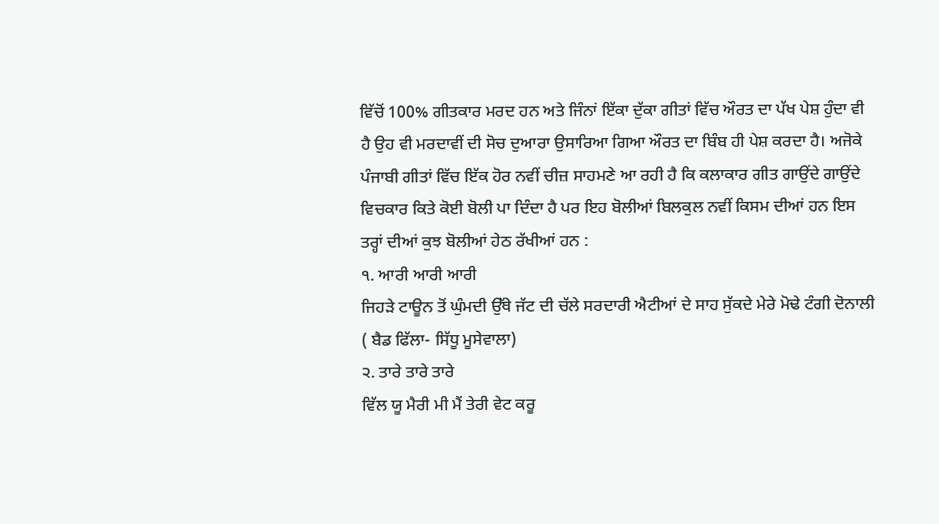ਵਿੱਚੋਂ 100% ਗੀਤਕਾਰ ਮਰਦ ਹਨ ਅਤੇ ਜਿੰਨਾਂ ਇੱਕਾ ਦੁੱਕਾ ਗੀਤਾਂ ਵਿੱਚ ਔਰਤ ਦਾ ਪੱਖ ਪੇਸ਼ ਹੁੰਦਾ ਵੀ ਹੈ ਉਹ ਵੀ ਮਰਦਾਵੀਂ ਦੀ ਸੋਚ ਦੁਆਰਾ ਉਸਾਰਿਆ ਗਿਆ ਔਰਤ ਦਾ ਬਿੰਬ ਹੀ ਪੇਸ਼ ਕਰਦਾ ਹੈ। ਅਜੋਕੇ ਪੰਜਾਬੀ ਗੀਤਾਂ ਵਿੱਚ ਇੱਕ ਹੋਰ ਨਵੀਂ ਚੀਜ਼ ਸਾਹਮਣੇ ਆ ਰਹੀ ਹੈ ਕਿ ਕਲਾਕਾਰ ਗੀਤ ਗਾਉਂਦੇ ਗਾਉਂਦੇ ਵਿਚਕਾਰ ਕਿਤੇ ਕੋਈ ਬੋਲੀ ਪਾ ਦਿੰਦਾ ਹੈ ਪਰ ਇਹ ਬੋਲੀਆਂ ਬਿਲਕੁਲ ਨਵੀਂ ਕਿਸਮ ਦੀਆਂ ਹਨ ਇਸ ਤਰ੍ਹਾਂ ਦੀਆਂ ਕੁਝ ਬੋਲੀਆਂ ਹੇਠ ਰੱਖੀਆਂ ਹਨ :
੧. ਆਰੀ ਆਰੀ ਆਰੀ
ਜਿਹੜੇ ਟਾਊਨ ਤੋਂ ਘੁੰਮਦੀ ਉੱਥੇ ਜੱਟ ਦੀ ਚੱਲੇ ਸਰਦਾਰੀ ਐਟੀਆਂ ਦੇ ਸਾਹ ਸੁੱਕਦੇ ਮੇਰੇ ਮੋਢੇ ਟੰਗੀ ਦੋਨਾਲੀ ( ਬੈਡ ਫਿੱਲਾ- ਸਿੱਧੂ ਮੂਸੇਵਾਲਾ)
੨. ਤਾਰੇ ਤਾਰੇ ਤਾਰੇ
ਵਿੱਲ ਯੂ ਮੈਰੀ ਮੀ ਮੈਂ ਤੇਰੀ ਵੇਟ ਕਰੂ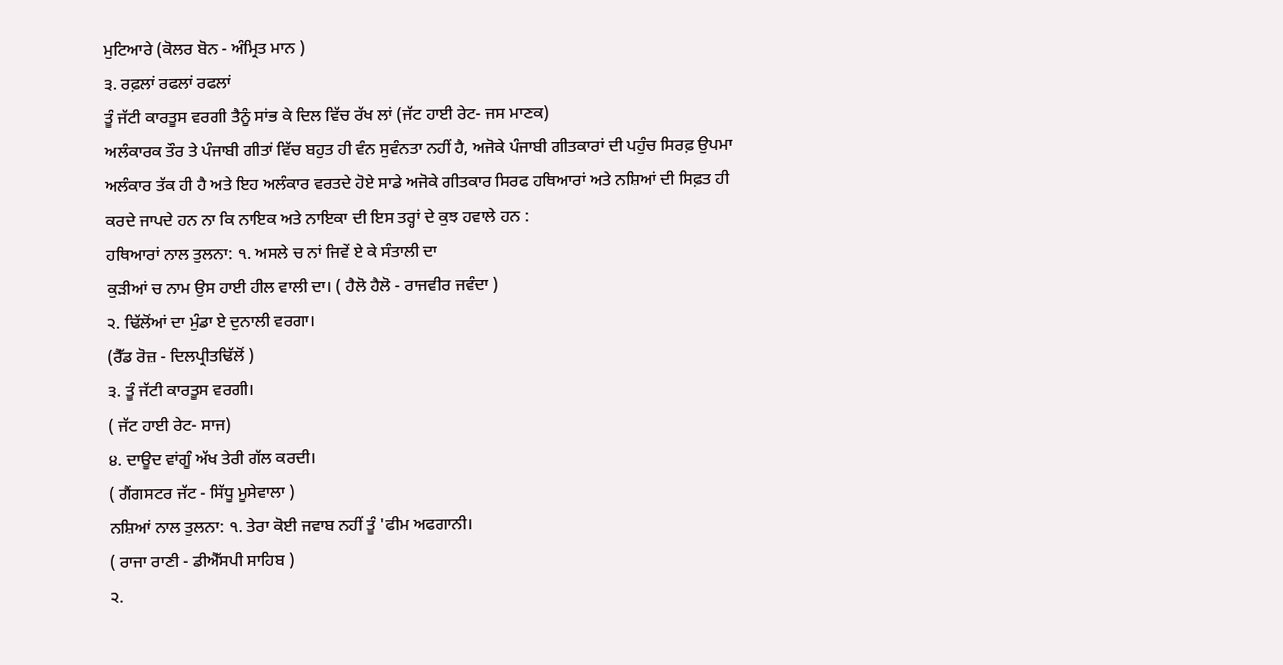ਮੁਟਿਆਰੇ (ਕੋਲਰ ਬੋਨ - ਅੰਮ੍ਰਿਤ ਮਾਨ )
੩. ਰਫ਼ਲਾਂ ਰਫਲਾਂ ਰਫਲਾਂ
ਤੂੰ ਜੱਟੀ ਕਾਰਤੂਸ ਵਰਗੀ ਤੈਨੂੰ ਸਾਂਭ ਕੇ ਦਿਲ ਵਿੱਚ ਰੱਖ ਲਾਂ (ਜੱਟ ਹਾਈ ਰੇਟ- ਜਸ ਮਾਣਕ)
ਅਲੰਕਾਰਕ ਤੌਰ ਤੇ ਪੰਜਾਬੀ ਗੀਤਾਂ ਵਿੱਚ ਬਹੁਤ ਹੀ ਵੰਨ ਸੁਵੰਨਤਾ ਨਹੀਂ ਹੈ, ਅਜੋਕੇ ਪੰਜਾਬੀ ਗੀਤਕਾਰਾਂ ਦੀ ਪਹੁੰਚ ਸਿਰਫ਼ ਉਪਮਾ ਅਲੰਕਾਰ ਤੱਕ ਹੀ ਹੈ ਅਤੇ ਇਹ ਅਲੰਕਾਰ ਵਰਤਦੇ ਹੋਏ ਸਾਡੇ ਅਜੋਕੇ ਗੀਤਕਾਰ ਸਿਰਫ ਹਥਿਆਰਾਂ ਅਤੇ ਨਸ਼ਿਆਂ ਦੀ ਸਿਫ਼ਤ ਹੀ ਕਰਦੇ ਜਾਪਦੇ ਹਨ ਨਾ ਕਿ ਨਾਇਕ ਅਤੇ ਨਾਇਕਾ ਦੀ ਇਸ ਤਰ੍ਹਾਂ ਦੇ ਕੁਝ ਹਵਾਲੇ ਹਨ :
ਹਥਿਆਰਾਂ ਨਾਲ ਤੁਲਨਾ: ੧. ਅਸਲੇ ਚ ਨਾਂ ਜਿਵੇਂ ਏ ਕੇ ਸੰਤਾਲੀ ਦਾ
ਕੁੜੀਆਂ ਚ ਨਾਮ ਉਸ ਹਾਈ ਹੀਲ ਵਾਲੀ ਦਾ। ( ਹੈਲੋ ਹੈਲੋ - ਰਾਜਵੀਰ ਜਵੰਦਾ )
੨. ਢਿੱਲੋਂਆਂ ਦਾ ਮੁੰਡਾ ਏ ਦੁਨਾਲੀ ਵਰਗਾ।
(ਰੈੱਡ ਰੋਜ਼ - ਦਿਲਪ੍ਰੀਤਢਿੱਲੋਂ )
੩. ਤੂੰ ਜੱਟੀ ਕਾਰਤੂਸ ਵਰਗੀ।
( ਜੱਟ ਹਾਈ ਰੇਟ- ਸਾਜ)
੪. ਦਾਊਦ ਵਾਂਗੂੰ ਅੱਖ ਤੇਰੀ ਗੱਲ ਕਰਦੀ।
( ਗੈਂਗਸਟਰ ਜੱਟ - ਸਿੱਧੂ ਮੂਸੇਵਾਲਾ )
ਨਸ਼ਿਆਂ ਨਾਲ ਤੁਲਨਾ: ੧. ਤੇਰਾ ਕੋਈ ਜਵਾਬ ਨਹੀਂ ਤੂੰ 'ਫੀਮ ਅਫਗਾਨੀ।
( ਰਾਜਾ ਰਾਣੀ - ਡੀਐੱਸਪੀ ਸਾਹਿਬ )
੨.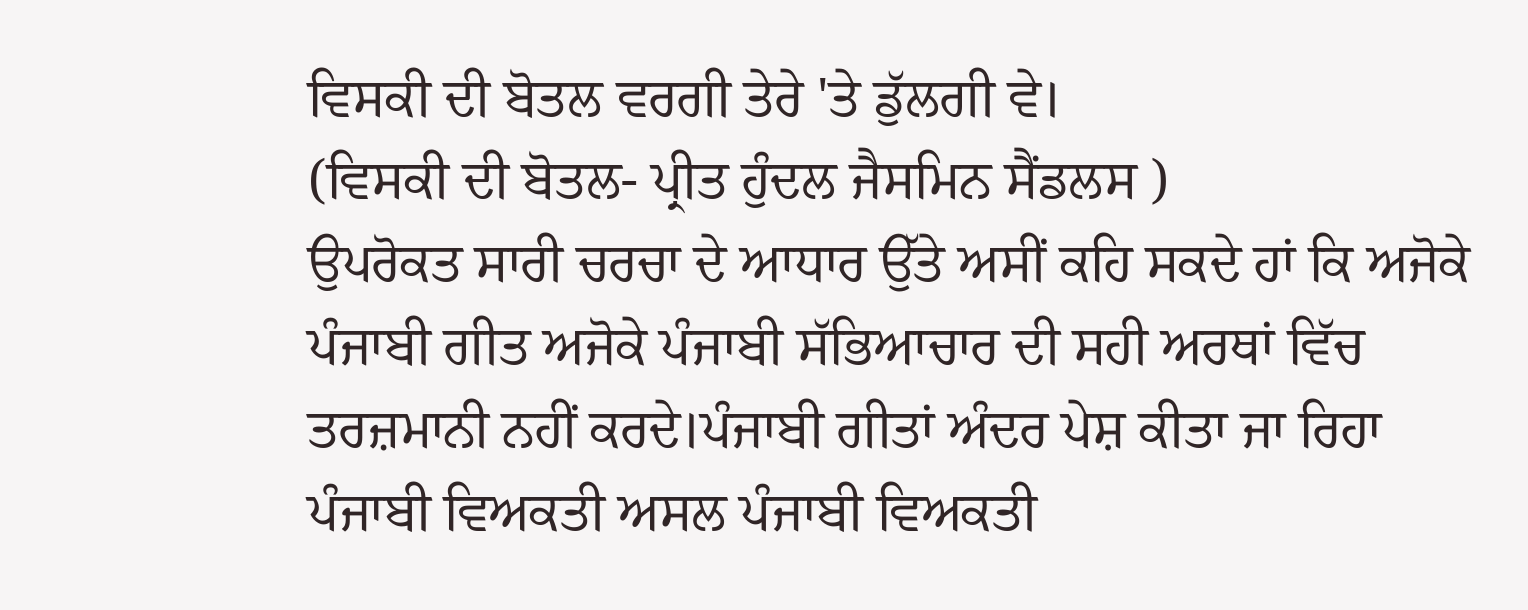ਵਿਸਕੀ ਦੀ ਬੋਤਲ ਵਰਗੀ ਤੇਰੇ 'ਤੇ ਡੁੱਲਗੀ ਵੇ।
(ਵਿਸਕੀ ਦੀ ਬੋਤਲ- ਪ੍ਰੀਤ ਹੁੰਦਲ ਜੈਸਮਿਨ ਸੈਂਡਲਸ )
ਉਪਰੋਕਤ ਸਾਰੀ ਚਰਚਾ ਦੇ ਆਧਾਰ ਉੱਤੇ ਅਸੀਂ ਕਹਿ ਸਕਦੇ ਹਾਂ ਕਿ ਅਜੋਕੇ ਪੰਜਾਬੀ ਗੀਤ ਅਜੋਕੇ ਪੰਜਾਬੀ ਸੱਭਿਆਚਾਰ ਦੀ ਸਹੀ ਅਰਥਾਂ ਵਿੱਚ ਤਰਜ਼ਮਾਨੀ ਨਹੀਂ ਕਰਦੇ।ਪੰਜਾਬੀ ਗੀਤਾਂ ਅੰਦਰ ਪੇਸ਼ ਕੀਤਾ ਜਾ ਰਿਹਾ ਪੰਜਾਬੀ ਵਿਅਕਤੀ ਅਸਲ ਪੰਜਾਬੀ ਵਿਅਕਤੀ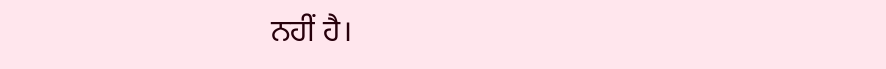ਨਹੀਂ ਹੈ।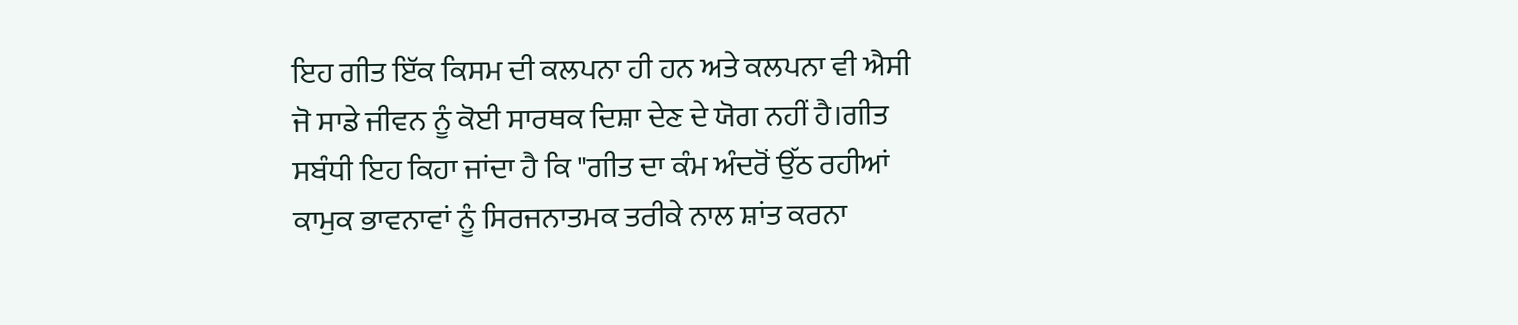ਇਹ ਗੀਤ ਇੱਕ ਕਿਸਮ ਦੀ ਕਲਪਨਾ ਹੀ ਹਨ ਅਤੇ ਕਲਪਨਾ ਵੀ ਐਸੀ ਜੋ ਸਾਡੇ ਜੀਵਨ ਨੂੰ ਕੋਈ ਸਾਰਥਕ ਦਿਸ਼ਾ ਦੇਣ ਦੇ ਯੋਗ ਨਹੀਂ ਹੈ।ਗੀਤ ਸਬੰਧੀ ਇਹ ਕਿਹਾ ਜਾਂਦਾ ਹੈ ਕਿ "ਗੀਤ ਦਾ ਕੰਮ ਅੰਦਰੋਂ ਉੱਠ ਰਹੀਆਂ ਕਾਮੁਕ ਭਾਵਨਾਵਾਂ ਨੂੰ ਸਿਰਜਨਾਤਮਕ ਤਰੀਕੇ ਨਾਲ ਸ਼ਾਂਤ ਕਰਨਾ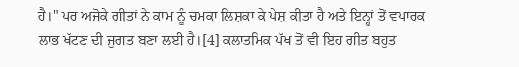ਹੈ।" ਪਰ ਅਜੋਕੇ ਗੀਤਾਂ ਨੇ ਕਾਮ ਨੂੰ ਚਮਕਾ ਲਿਸ਼ਕਾ ਕੇ ਪੇਸ਼ ਕੀਤਾ ਹੈ ਅਤੇ ਇਨ੍ਹਾਂ ਤੋਂ ਵਪਾਰਕ ਲਾਭ ਖੱਟਣ ਦੀ ਜੁਗਤ ਬਣਾ ਲਈ ਹੈ।[4] ਕਲਾਤਮਿਕ ਪੱਖ ਤੋਂ ਵੀ ਇਹ ਗੀਤ ਬਹੁਤ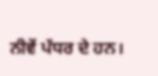ਨੀਵੇਂ ਪੱਧਰ ਦੇ ਹਨ।